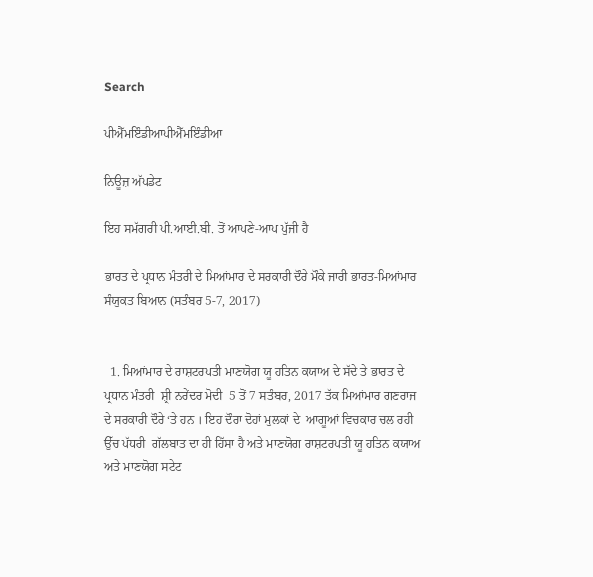Search

ਪੀਐੱਮਇੰਡੀਆਪੀਐੱਮਇੰਡੀਆ

ਨਿਊਜ਼ ਅੱਪਡੇਟ

ਇਹ ਸਮੱਗਰੀ ਪੀ.ਆਈ.ਬੀ. ਤੋਂ ਆਪਣੇ-ਆਪ ਪੁੱਜੀ ਹੈ

ਭਾਰਤ ਦੇ ਪ੍ਰਧਾਨ ਮੰਤਰੀ ਦੇ ਮਿਆਂਮਾਰ ਦੇ ਸਰਕਾਰੀ ਦੌਰੇ ਮੌਕੇ ਜਾਰੀ ਭਾਰਤ-ਮਿਆਂਮਾਰ ਸੰਯੁਕਤ ਬਿਆਨ (ਸਤੰਬਰ 5-7, 2017)


  1. ਮਿਆਂਮਾਰ ਦੇ ਰਾਸ਼ਟਰਪਤੀ ਮਾਣਯੋਗ ਯੂ ਹਤਿਨ ਕਯਾਅ ਦੇ ਸੱਦੇ ਤੇ ਭਾਰਤ ਦੇ  ਪ੍ਰਧਾਨ ਮੰਤਰੀ  ਸ਼੍ਰੀ ਨਰੇਂਦਰ ਮੋਦੀ  5 ਤੋਂ 7 ਸਤੰਬਰ, 2017 ਤੱਕ ਮਿਆਂਮਾਰ ਗਣਰਾਜ ਦੇ ਸਰਕਾਰੀ ਦੌਰੇ ‘ਤੇ ਹਨ । ਇਹ ਦੌਰਾ ਦੋਹਾਂ ਮੁਲਕਾਂ ਦੇ  ਆਗੂਆਂ ਵਿਚਕਾਰ ਚਲ ਰਹੀ ਉੱਚ ਪੱਧਰੀ  ਗੱਲਬਾਤ ਦਾ ਹੀ ਹਿੱਸਾ ਹੈ ਅਤੇ ਮਾਣਯੋਗ ਰਾਸ਼ਟਰਪਤੀ ਯੂ ਹਤਿਨ ਕਯਾਅ ਅਤੇ ਮਾਣਯੋਗ ਸਟੇਟ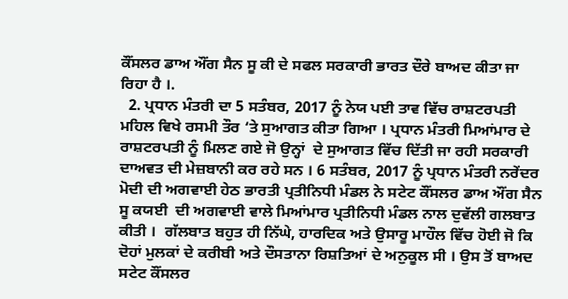ਕੌਂਸਲਰ ਡਾਅ ਔਂਗ ਸੈਨ ਸੂ ਕੀ ਦੇ ਸਫਲ ਸਰਕਾਰੀ ਭਾਰਤ ਦੌਰੇ ਬਾਅਦ ਕੀਤਾ ਜਾ ਰਿਹਾ ਹੈ ।.
  2. ਪ੍ਰਧਾਨ ਮੰਤਰੀ ਦਾ 5 ਸਤੰਬਰ, 2017 ਨੂੰ ਨੇਯ ਪਈ ਤਾਵ ਵਿੱਚ ਰਾਸ਼ਟਰਪਤੀ ਮਹਿਲ ਵਿਖੇ ਰਸਮੀ ਤੌਰ ‘ਤੇ ਸੁਆਗਤ ਕੀਤਾ ਗਿਆ । ਪ੍ਰਧਾਨ ਮੰਤਰੀ ਮਿਆਂਮਾਰ ਦੇ ਰਾਸ਼ਟਰਪਤੀ ਨੂੰ ਮਿਲਣ ਗਏ ਜੋ ਉਨ੍ਹਾਂ  ਦੇ ਸੁਆਗਤ ਵਿੱਚ ਦਿੱਤੀ ਜਾ ਰਹੀ ਸਰਕਾਰੀ ਦਾਅਵਤ ਦੀ ਮੇਜ਼ਬਾਨੀ ਕਰ ਰਹੇ ਸਨ । 6 ਸਤੰਬਰ, 2017 ਨੂੰ ਪ੍ਰਧਾਨ ਮੰਤਰੀ ਨਰੇਂਦਰ ਮੋਦੀ ਦੀ ਅਗਵਾਈ ਹੇਠ ਭਾਰਤੀ ਪ੍ਰਤੀਨਿਧੀ ਮੰਡਲ ਨੇ ਸਟੇਟ ਕੌਂਸਲਰ ਡਾਅ ਔਂਗ ਸੈਨ ਸੂ ਕਯਈ  ਦੀ ਅਗਵਾਈ ਵਾਲੇ ਮਿਆਂਮਾਰ ਪ੍ਰਤੀਨਿਧੀ ਮੰਡਲ ਨਾਲ ਦੁਵੱਲੀ ਗਲਬਾਤ ਕੀਤੀ ।  ਗੱਲਬਾਤ ਬਹੁਤ ਹੀ ਨਿੱਘੇ, ਹਾਰਦਿਕ ਅਤੇ ਉਸਾਰੂ ਮਾਹੌਲ ਵਿੱਚ ਹੋਈ ਜੋ ਕਿ ਦੋਹਾਂ ਮੁਲਕਾਂ ਦੇ ਕਰੀਬੀ ਅਤੇ ਦੌਸਤਾਨਾ ਰਿਸ਼ਤਿਆਂ ਦੇ ਅਨੁਕੂਲ ਸੀ । ਉਸ ਤੋਂ ਬਾਅਦ ਸਟੇਟ ਕੌਂਸਲਰ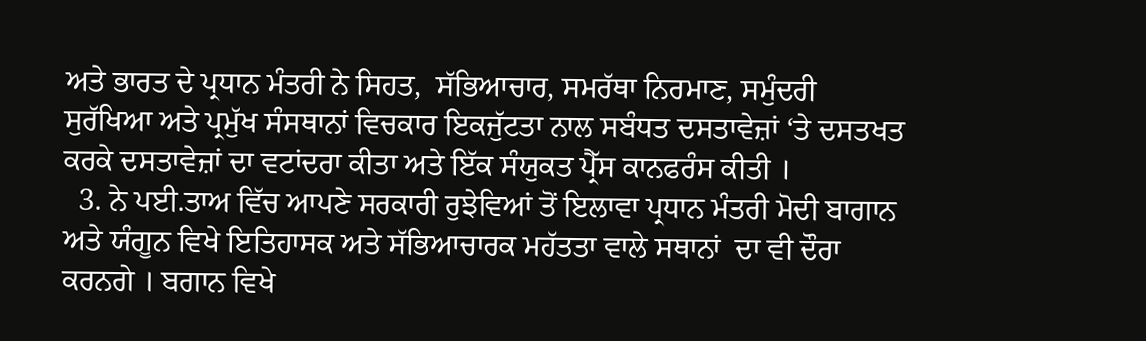ਅਤੇ ਭਾਰਤ ਦੇ ਪ੍ਰਧਾਨ ਮੰਤਰੀ ਨੇ ਸਿਹਤ,  ਸੱਭਿਆਚਾਰ, ਸਮਰੱਥਾ ਨਿਰਮਾਣ, ਸਮੁੰਦਰੀ ਸੁਰੱਖਿਆ ਅਤੇ ਪ੍ਰਮੁੱਖ ਸੰਸਥਾਨਾਂ ਵਿਚਕਾਰ ਇਕਜੁੱਟਤਾ ਨਾਲ ਸਬੰਧਤ ਦਸਤਾਵੇਜ਼ਾਂ ‘ਤੇ ਦਸਤਖਤ ਕਰਕੇ ਦਸਤਾਵੇਜ਼ਾਂ ਦਾ ਵਟਾਂਦਰਾ ਕੀਤਾ ਅਤੇ ਇੱਕ ਸੰਯੁਕਤ ਪ੍ਰੈੱਸ ਕਾਨਫਰੰਸ ਕੀਤੀ ।
  3. ਨੇ ਪਈ.ਤਾਅ ਵਿੱਚ ਆਪਣੇ ਸਰਕਾਰੀ ਰੁਝੇਵਿਆਂ ਤੋਂ ਇਲਾਵਾ ਪ੍ਰਧਾਨ ਮੰਤਰੀ ਮੋਦੀ ਬਾਗਾਨ ਅਤੇ ਯੰਗੂਨ ਵਿਖੇ ਇਤਿਹਾਸਕ ਅਤੇ ਸੱਭਿਆਚਾਰਕ ਮਹੱਤਤਾ ਵਾਲੇ ਸਥਾਨਾਂ  ਦਾ ਵੀ ਦੌਰਾ ਕਰਨਗੇ । ਬਗਾਨ ਵਿਖੇ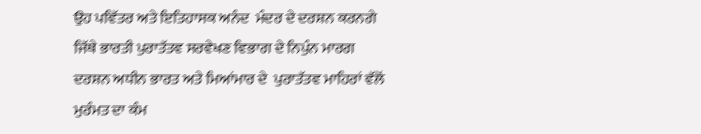ਉਹ ਪਵਿੱਤਰ ਅਤੇ ਇਤਿਹਾਸਕ ਅਨੰਦ  ਮੰਦਰ ਦੇ ਦਰਸ਼ਨ ਕਰਨਗੇ ਜਿੱਥੇ ਭਾਰਤੀ ਪੁਰਾਤੱਤਵ ਸਰਵੇਖਣ ਵਿਭਾਗ ਦੇ ਨਿਪੁੰਨ ਮਾਰਗ ਦਰਸ਼ਨ ਅਧੀਨ ਭਾਰਤ ਅਤੇ ਮਿਆਂਮਾਰ ਦੇ  ਪੁਰਾਤੱਤਵ ਮਾਹਿਰਾਂ ਵੱਲੋਂ ਮੁਰੰਮਤ ਦਾ ਕੰਮ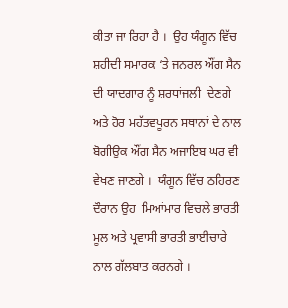ਕੀਤਾ ਜਾ ਰਿਹਾ ਹੈ ।  ਉਹ ਯੰਗੂਨ ਵਿੱਚ ਸ਼ਹੀਦੀ ਸਮਾਰਕ ‘ਤੇ ਜਨਰਲ ਔਂਗ ਸੈਨ ਦੀ ਯਾਦਗਾਰ ਨੂੰ ਸ਼ਰਧਾਂਜਲੀ  ਦੇਣਗੇ ਅਤੇ ਹੋਰ ਮਹੱਤਵਪੂਰਨ ਸਥਾਨਾਂ ਦੇ ਨਾਲ  ਬੋਗੀਉਕ ਔਂਗ ਸੈਨ ਅਜਾਇਬ ਘਰ ਵੀ ਵੇਖਣ ਜਾਣਗੇ ।  ਯੰਗੂਨ ਵਿੱਚ ਠਹਿਰਣ ਦੌਰਾਨ ਉਹ  ਮਿਆਂਮਾਰ ਵਿਚਲੇ ਭਾਰਤੀ ਮੂਲ ਅਤੇ ਪ੍ਰਵਾਸੀ ਭਾਰਤੀ ਭਾਈਚਾਰੇ ਨਾਲ ਗੱਲਬਾਤ ਕਰਨਗੇ ।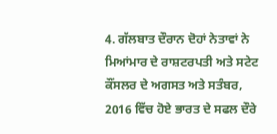4. ਗੱਲਬਾਤ ਦੌਰਾਨ ਦੋਹਾਂ ਨੇਤਾਵਾਂ ਨੇ ਮਿਆਂਮਾਰ ਦੇ ਰਾਸ਼ਟਰਪਤੀ ਅਤੇ ਸਟੇਟ ਕੌਂਸਲਰ ਦੇ ਅਗਸਤ ਅਤੇ ਸਤੰਬਰ, 2016 ਵਿੱਚ ਹੋਏ ਭਾਰਤ ਦੇ ਸਫਲ ਦੌਰੇ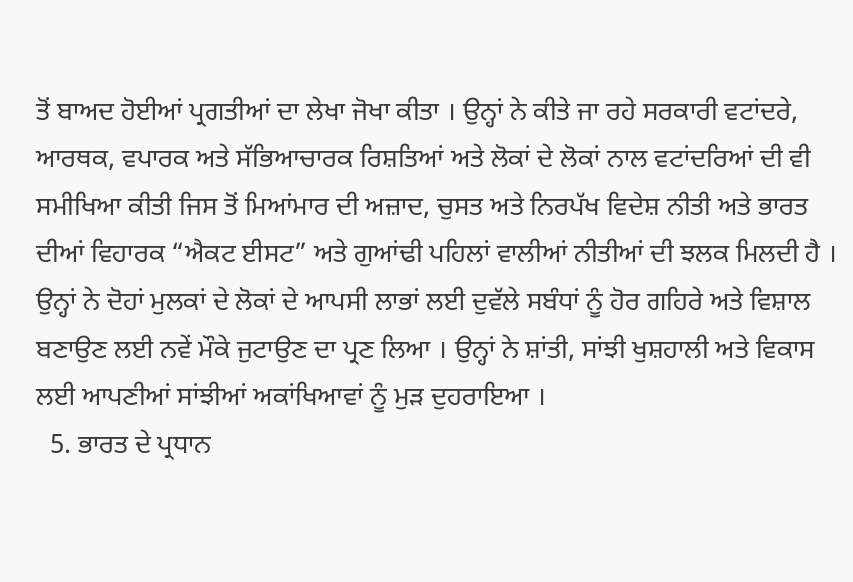ਤੋਂ ਬਾਅਦ ਹੋਈਆਂ ਪ੍ਰਗਤੀਆਂ ਦਾ ਲੇਖਾ ਜੋਖਾ ਕੀਤਾ । ਉਨ੍ਹਾਂ ਨੇ ਕੀਤੇ ਜਾ ਰਹੇ ਸਰਕਾਰੀ ਵਟਾਂਦਰੇ, ਆਰਥਕ, ਵਪਾਰਕ ਅਤੇ ਸੱਭਿਆਚਾਰਕ ਰਿਸ਼ਤਿਆਂ ਅਤੇ ਲੋਕਾਂ ਦੇ ਲੋਕਾਂ ਨਾਲ ਵਟਾਂਦਰਿਆਂ ਦੀ ਵੀ ਸਮੀਖਿਆ ਕੀਤੀ ਜਿਸ ਤੋਂ ਮਿਆਂਮਾਰ ਦੀ ਅਜ਼ਾਦ, ਚੁਸਤ ਅਤੇ ਨਿਰਪੱਖ ਵਿਦੇਸ਼ ਨੀਤੀ ਅਤੇ ਭਾਰਤ ਦੀਆਂ ਵਿਹਾਰਕ “ਐਕਟ ਈਸਟ” ਅਤੇ ਗੁਆਂਢੀ ਪਹਿਲਾਂ ਵਾਲੀਆਂ ਨੀਤੀਆਂ ਦੀ ਝਲਕ ਮਿਲਦੀ ਹੈ । ਉਨ੍ਹਾਂ ਨੇ ਦੋਹਾਂ ਮੁਲਕਾਂ ਦੇ ਲੋਕਾਂ ਦੇ ਆਪਸੀ ਲਾਭਾਂ ਲਈ ਦੁਵੱਲੇ ਸਬੰਧਾਂ ਨੂੰ ਹੋਰ ਗਹਿਰੇ ਅਤੇ ਵਿਸ਼ਾਲ ਬਣਾਉਣ ਲਈ ਨਵੇਂ ਮੌਕੇ ਜੁਟਾਉਣ ਦਾ ਪ੍ਰਣ ਲਿਆ । ਉਨ੍ਹਾਂ ਨੇ ਸ਼ਾਂਤੀ, ਸਾਂਝੀ ਖੁਸ਼ਹਾਲੀ ਅਤੇ ਵਿਕਾਸ ਲਈ ਆਪਣੀਆਂ ਸਾਂਝੀਆਂ ਅਕਾਂਖਿਆਵਾਂ ਨੂੰ ਮੁੜ ਦੁਹਰਾਇਆ ।
  5. ਭਾਰਤ ਦੇ ਪ੍ਰਧਾਨ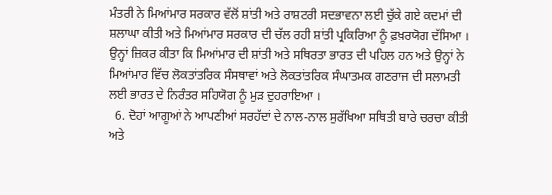ਮੰਤਰੀ ਨੇ ਮਿਆਂਮਾਰ ਸਰਕਾਰ ਵੱਲੋਂ ਸ਼ਾਂਤੀ ਅਤੇ ਰਾਸ਼ਟਰੀ ਸਦਭਾਵਨਾ ਲਈ ਚੁੱਕੇ ਗਏ ਕਦਮਾਂ ਦੀ ਸ਼ਲਾਘਾ ਕੀਤੀ ਅਤੇ ਮਿਆਂਮਾਰ ਸਰਕਾਰ ਦੀ ਚੱਲ ਰਹੀ ਸ਼ਾਂਤੀ ਪ੍ਰਕਿਰਿਆ ਨੂੰ ਫ਼ਖ਼ਰਯੋਗ ਦੱਸਿਆ । ਉਨ੍ਹਾਂ ਜ਼ਿਕਰ ਕੀਤਾ ਕਿ ਮਿਆਂਮਾਰ ਦੀ ਸ਼ਾਂਤੀ ਅਤੇ ਸਥਿਰਤਾ ਭਾਰਤ ਦੀ ਪਹਿਲ ਹਨ ਅਤੇ ਉਨ੍ਹਾਂ ਨੇ ਮਿਆਂਮਾਰ ਵਿੱਚ ਲੋਕਤਾਂਤਰਿਕ ਸੰਸਥਾਵਾਂ ਅਤੇ ਲੋਕਤਾਂਤਰਿਕ ਸੰਘਾਤਮਕ ਗਣਰਾਜ ਦੀ ਸਲਾਮਤੀ ਲਈ ਭਾਰਤ ਦੇ ਨਿਰੰਤਰ ਸਹਿਯੋਗ ਨੂੰ ਮੁੜ ਦੁਹਰਾਇਆ ।
  6. ਦੋਹਾਂ ਆਗੂਆਂ ਨੇ ਆਪਣੀਆਂ ਸਰਹੱਦਾਂ ਦੇ ਨਾਲ-ਨਾਲ ਸੁਰੱਖਿਆ ਸਥਿਤੀ ਬਾਰੇ ਚਰਚਾ ਕੀਤੀ  ਅਤੇ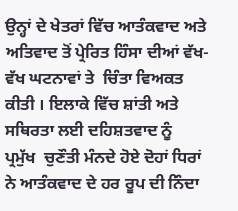ਉਨ੍ਹਾਂ ਦੇ ਖੇਤਰਾਂ ਵਿੱਚ ਆਤੰਕਵਾਦ ਅਤੇ ਅਤਿਵਾਦ ਤੋਂ ਪ੍ਰੇਰਿਤ ਹਿੰਸਾ ਦੀਆਂ ਵੱਖ-ਵੱਖ ਘਟਨਾਵਾਂ ਤੇ  ਚਿੰਤਾ ਵਿਅਕਤ ਕੀਤੀ । ਇਲਾਕੇ ਵਿੱਚ ਸ਼ਾਂਤੀ ਅਤੇ ਸਥਿਰਤਾ ਲਈ ਦਹਿਸ਼ਤਵਾਦ ਨੂੰ  ਪ੍ਰਮੁੱਖ  ਚੁਣੌਤੀ ਮੰਨਦੇ ਹੋਏ ਦੋਹਾਂ ਧਿਰਾਂ ਨੇ ਆਤੰਕਵਾਦ ਦੇ ਹਰ ਰੂਪ ਦੀ ਨਿੰਦਾ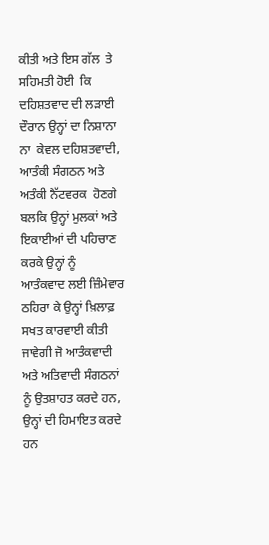ਕੀਤੀ ਅਤੇ ਇਸ ਗੱਲ  ਤੇ ਸਹਿਮਤੀ ਹੋਈ  ਕਿ ਦਹਿਸ਼ਤਵਾਦ ਦੀ ਲੜਾਈ ਦੌਰਾਨ ਉਨ੍ਹਾਂ ਦਾ ਨਿਸ਼ਾਨਾ ਨਾ  ਕੇਵਲ ਦਹਿਸ਼ਤਵਾਦੀ, ਆਤੰਕੀ ਸੰਗਠਨ ਅਤੇ ਅਤੰਕੀ ਨੈੱਟਵਰਕ  ਹੋਣਗੇ ਬਲਕਿ ਉਨ੍ਹਾਂ ਮੁਲਕਾਂ ਅਤੇ ਇਕਾਈਆਂ ਦੀ ਪਹਿਚਾਣ ਕਰਕੇ ਉਨ੍ਹਾਂ ਨੂੰ  ਆਤੰਕਵਾਦ ਲਈ ਜ਼ਿੰਮੇਵਾਰ ਠਹਿਰਾ ਕੇ ਉਨ੍ਹਾਂ ਖ਼ਿਲਾਫ਼ ਸਖਤ ਕਾਰਵਾਈ ਕੀਤੀ ਜਾਵੇਗੀ ਜੋ ਆਤੰਕਵਾਦੀ ਅਤੇ ਅਤਿਵਾਦੀ ਸੰਗਠਨਾਂ ਨੂੰ ਉਤਸ਼ਾਹਤ ਕਰਦੇ ਹਨ, ਉਨ੍ਹਾਂ ਦੀ ਹਿਮਾਇਤ ਕਰਦੇ ਹਨ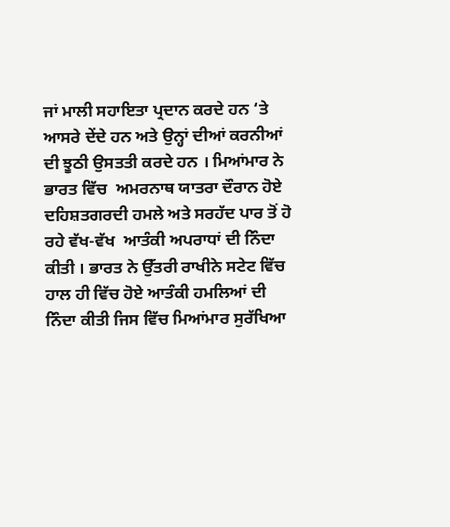ਜਾਂ ਮਾਲੀ ਸਹਾਇਤਾ ਪ੍ਰਦਾਨ ਕਰਦੇ ਹਨ ‘ਤੇ ਆਸਰੇ ਦੇਂਦੇ ਹਨ ਅਤੇ ਉਨ੍ਹਾਂ ਦੀਆਂ ਕਰਨੀਆਂ ਦੀ ਝੂਠੀ ਉਸਤਤੀ ਕਰਦੇ ਹਨ । ਮਿਆਂਮਾਰ ਨੇ ਭਾਰਤ ਵਿੱਚ  ਅਮਰਨਾਥ ਯਾਤਰਾ ਦੌਰਾਨ ਹੋਏ ਦਹਿਸ਼ਤਗਰਦੀ ਹਮਲੇ ਅਤੇ ਸਰਹੱਦ ਪਾਰ ਤੋਂ ਹੋ ਰਹੇ ਵੱਖ-ਵੱਖ  ਆਤੰਕੀ ਅਪਰਾਧਾਂ ਦੀ ਨਿੰਦਾ ਕੀਤੀ । ਭਾਰਤ ਨੇ ਉੱਤਰੀ ਰਾਖੀਨੇ ਸਟੇਟ ਵਿੱਚ ਹਾਲ ਹੀ ਵਿੱਚ ਹੋਏ ਆਤੰਕੀ ਹਮਲਿਆਂ ਦੀ ਨਿੰਦਾ ਕੀਤੀ ਜਿਸ ਵਿੱਚ ਮਿਆਂਮਾਰ ਸੁਰੱਖਿਆ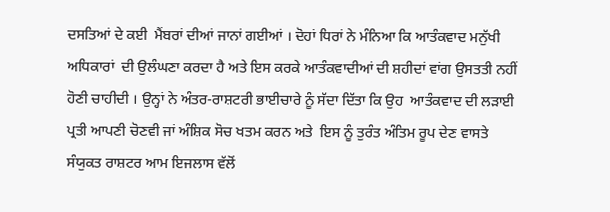ਦਸਤਿਆਂ ਦੇ ਕਈ  ਮੈਂਬਰਾਂ ਦੀਆਂ ਜਾਨਾਂ ਗਈਆਂ । ਦੋਹਾਂ ਧਿਰਾਂ ਨੇ ਮੰਨਿਆ ਕਿ ਆਤੰਕਵਾਦ ਮਨੁੱਖੀ ਅਧਿਕਾਰਾਂ  ਦੀ ਉਲੰਘਣਾ ਕਰਦਾ ਹੈ ਅਤੇ ਇਸ ਕਰਕੇ ਆਤੰਕਵਾਦੀਆਂ ਦੀ ਸ਼ਹੀਦਾਂ ਵਾਂਗ ਉਸਤਤੀ ਨਹੀਂ ਹੋਣੀ ਚਾਹੀਦੀ । ਉਨ੍ਹਾਂ ਨੇ ਅੰਤਰ-ਰਾਸ਼ਟਰੀ ਭਾਈਚਾਰੇ ਨੂੰ ਸੱਦਾ ਦਿੱਤਾ ਕਿ ਉਹ  ਆਤੰਕਵਾਦ ਦੀ ਲੜਾਈ ਪ੍ਰਤੀ ਆਪਣੀ ਚੋਣਵੀ ਜਾਂ ਅੰਸ਼ਿਕ ਸੋਚ ਖਤਮ ਕਰਨ ਅਤੇ  ਇਸ ਨੂੰ ਤੁਰੰਤ ਅੰਤਿਮ ਰੂਪ ਦੇਣ ਵਾਸਤੇ ਸੰਯੁਕਤ ਰਾਸ਼ਟਰ ਆਮ ਇਜਲਾਸ ਵੱਲੋਂ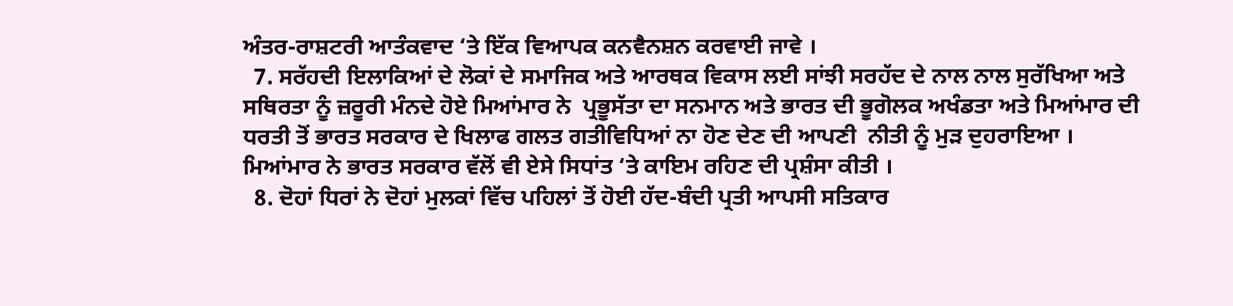ਅੰਤਰ-ਰਾਸ਼ਟਰੀ ਆਤੰਕਵਾਦ ‘ਤੇ ਇੱਕ ਵਿਆਪਕ ਕਨਵੈਨਸ਼ਨ ਕਰਵਾਈ ਜਾਵੇ ।
  7. ਸਰੱਹਦੀ ਇਲਾਕਿਆਂ ਦੇ ਲੋਕਾਂ ਦੇ ਸਮਾਜਿਕ ਅਤੇ ਆਰਥਕ ਵਿਕਾਸ ਲਈ ਸਾਂਝੀ ਸਰਹੱਦ ਦੇ ਨਾਲ ਨਾਲ ਸੁਰੱਖਿਆ ਅਤੇ ਸਥਿਰਤਾ ਨੂੰ ਜ਼ਰੂਰੀ ਮੰਨਦੇ ਹੋਏ ਮਿਆਂਮਾਰ ਨੇ  ਪ੍ਰਭੂਸੱਤਾ ਦਾ ਸਨਮਾਨ ਅਤੇ ਭਾਰਤ ਦੀ ਭੂਗੋਲਕ ਅਖੰਡਤਾ ਅਤੇ ਮਿਆਂਮਾਰ ਦੀ  ਧਰਤੀ ਤੋਂ ਭਾਰਤ ਸਰਕਾਰ ਦੇ ਖਿਲਾਫ ਗਲਤ ਗਤੀਵਿਧਿਆਂ ਨਾ ਹੋਣ ਦੇਣ ਦੀ ਆਪਣੀ  ਨੀਤੀ ਨੂੰ ਮੁੜ ਦੁਹਰਾਇਆ । ਮਿਆਂਮਾਰ ਨੇ ਭਾਰਤ ਸਰਕਾਰ ਵੱਲੋਂ ਵੀ ਏਸੇ ਸਿਧਾਂਤ ‘ਤੇ ਕਾਇਮ ਰਹਿਣ ਦੀ ਪ੍ਰਸ਼ੰਸਾ ਕੀਤੀ ।
  8. ਦੋਹਾਂ ਧਿਰਾਂ ਨੇ ਦੋਹਾਂ ਮੁਲਕਾਂ ਵਿੱਚ ਪਹਿਲਾਂ ਤੋਂ ਹੋਈ ਹੱਦ-ਬੰਦੀ ਪ੍ਰਤੀ ਆਪਸੀ ਸਤਿਕਾਰ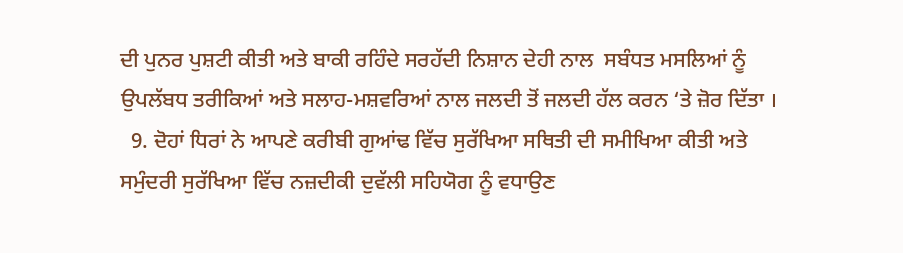ਦੀ ਪੁਨਰ ਪੁਸ਼ਟੀ ਕੀਤੀ ਅਤੇ ਬਾਕੀ ਰਹਿੰਦੇ ਸਰਹੱਦੀ ਨਿਸ਼ਾਨ ਦੇਹੀ ਨਾਲ  ਸਬੰਧਤ ਮਸਲਿਆਂ ਨੂੰ ਉਪਲੱਬਧ ਤਰੀਕਿਆਂ ਅਤੇ ਸਲਾਹ-ਮਸ਼ਵਰਿਆਂ ਨਾਲ ਜਲਦੀ ਤੋਂ ਜਲਦੀ ਹੱਲ ਕਰਨ ‘ਤੇ ਜ਼ੋਰ ਦਿੱਤਾ ।
  9. ਦੋਹਾਂ ਧਿਰਾਂ ਨੇ ਆਪਣੇ ਕਰੀਬੀ ਗੁਆਂਢ ਵਿੱਚ ਸੁਰੱਖਿਆ ਸਥਿਤੀ ਦੀ ਸਮੀਖਿਆ ਕੀਤੀ ਅਤੇ ਸਮੁੰਦਰੀ ਸੁਰੱਖਿਆ ਵਿੱਚ ਨਜ਼ਦੀਕੀ ਦੁਵੱਲੀ ਸਹਿਯੋਗ ਨੂੰ ਵਧਾਉਣ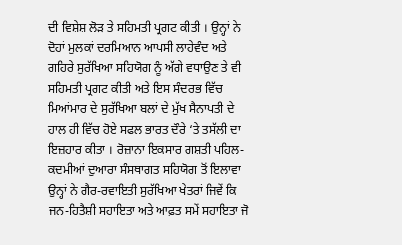ਦੀ ਵਿਸ਼ੇਸ਼ ਲੋੜ ਤੇ ਸਹਿਮਤੀ ਪ੍ਰਗਟ ਕੀਤੀ । ਉਨ੍ਹਾਂ ਨੇ ਦੋਹਾਂ ਮੁਲਕਾਂ ਦਰਮਿਆਨ ਆਪਸੀ ਲਾਹੇਵੰਦ ਅਤੇ ਗਹਿਰੇ ਸੁਰੱਖਿਆ ਸਹਿਯੋਗ ਨੂੰ ਅੱਗੇ ਵਧਾਉਣ ਤੇ ਵੀ ਸਹਿਮਤੀ ਪ੍ਰਗਟ ਕੀਤੀ ਅਤੇ ਇਸ ਸੰਦਰਭ ਵਿੱਚ ਮਿਆਂਮਾਰ ਦੇ ਸੁਰੱਖਿਆ ਬਲਾਂ ਦੇ ਮੁੱਖ ਸੈਨਾਪਤੀ ਦੇ ਹਾਲ ਹੀ ਵਿੱਚ ਹੋਏ ਸਫਲ ਭਾਰਤ ਦੌਰੇ ‘ਤੇ ਤਸੱਲੀ ਦਾ ਇਜ਼ਹਾਰ ਕੀਤਾ । ਰੋਜ਼ਾਨਾ ਇਕਸਾਰ ਗਸ਼ਤੀ ਪਹਿਲ-ਕਦਮੀਆਂ ਦੁਆਰਾ ਸੰਸਥਾਗਤ ਸਹਿਯੋਗ ਤੋਂ ਇਲਾਵਾ ਉਨ੍ਹਾਂ ਨੇ ਗੈਰ-ਰਵਾਇਤੀ ਸੁਰੱਖਿਆ ਖੇਤਰਾਂ ਜਿਵੇਂ ਕਿ ਜਨ-ਹਿਤੈਸ਼ੀ ਸਹਾਇਤਾ ਅਤੇ ਆਫ਼ਤ ਸਮੇਂ ਸਹਾਇਤਾ ਜੋ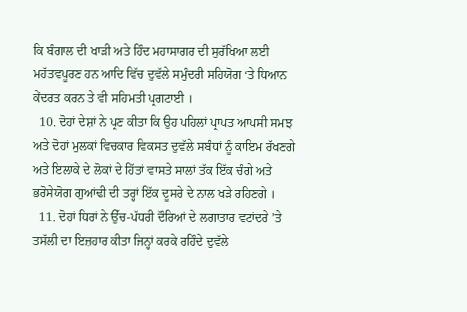ਕਿ ਬੰਗਾਲ ਦੀ ਖਾੜੀ ਅਤੇ ਹਿੰਦ ਮਹਾਸਾਗਰ ਦੀ ਸੁਰੱਖਿਆ ਲਈ ਮਹੱਤਵਪੂਰਣ ਹਨ ਆਦਿ ਵਿੱਚ ਦੁਵੱਲੇ ਸਮੁੰਦਰੀ ਸਹਿਯੋਗ ‘ਤੇ ਧਿਆਨ ਕੇਂਦਰਤ ਕਰਨ ਤੇ ਵੀ ਸਹਿਮਤੀ ਪ੍ਰਗਟਾਈ ।
  10. ਦੋਹਾਂ ਦੇਸ਼ਾਂ ਨੇ ਪ੍ਰਣ ਕੀਤਾ ਕਿ ਉਹ ਪਹਿਲਾਂ ਪ੍ਰਾਪਤ ਆਪਸੀ ਸਮਝ ਅਤੇ ਦੋਹਾਂ ਮੁਲਕਾਂ ਵਿਚਕਾਰ ਵਿਕਸਤ ਦੁਵੱਲੇ ਸਬੰਧਾਂ ਨੂੰ ਕਾਇਮ ਰੱਖਣਗੇ ਅਤੇ ਇਲਾਕੇ ਦੇ ਲੋਕਾਂ ਦੇ ਹਿੱਤਾਂ ਵਾਸਤੇ ਸਾਲਾਂ ਤੱਕ ਇੱਕ ਚੰਗੇ ਅਤੇ ਭਰੋਸੇਯੋਗ ਗੁਆਂਢੀ ਦੀ ਤਰ੍ਹਾਂ ਇੱਕ ਦੂਸਰੇ ਦੇ ਨਾਲ ਖੜੇ ਰਹਿਣਗੇ ।
  11. ਦੋਹਾਂ ਧਿਰਾਂ ਨੇ ਉੱਚ-ਪੱਧਰੀ ਦੌਰਿਆਂ ਦੇ ਲਗਾਤਾਰ ਵਟਾਂਦਰੇ ’ਤੇ ਤਸੱਲੀ ਦਾ ਇਜ਼ਹਾਰ ਕੀਤਾ ਜਿਨ੍ਹਾਂ ਕਰਕੇ ਰਹਿੰਦੇ ਦੁਵੱਲੇ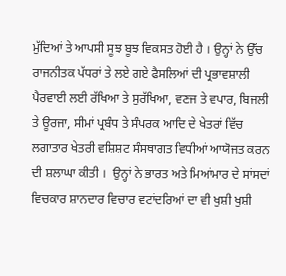ਮੁੱਦਿਆਂ ਤੇ ਆਪਸੀ ਸੂਝ ਬੂਝ ਵਿਕਸਤ ਹੋਈ ਹੈ । ਉਨ੍ਹਾਂ ਨੇ ਉੱਚ ਰਾਜਨੀਤਕ ਪੱਧਰਾਂ ਤੇ ਲਏ ਗਏ ਫੈਸਲਿਆਂ ਦੀ ਪ੍ਰਭਾਵਸ਼ਾਲੀ ਪੈਰਵਾਈ ਲਈ ਰੱਖਿਆ ਤੇ ਸੁਰੱਖਿਆ, ਵਣਜ ਤੇ ਵਪਾਰ, ਬਿਜਲੀ ਤੇ ਊਰਜਾ, ਸੀਮਾਂ ਪ੍ਰਬੰਧ ਤੇ ਸੰਪਰਕ ਆਦਿ ਦੇ ਖੇਤਰਾਂ ਵਿੱਚ  ਲਗਾਤਾਰ ਖੇਤਰੀ ਵਸ਼ਿਸ਼ਟ ਸੰਸਥਾਗਤ ਵਿਧੀਆਂ ਆਯੋਜਤ ਕਰਨ ਦੀ ਸ਼ਲਾਘਾ ਕੀਤੀ ।  ਉਨ੍ਹਾਂ ਨੇ ਭਾਰਤ ਅਤੇ ਮਿਆਂਮਾਰ ਦੇ ਸਾਂਸਦਾਂ ਵਿਚਕਾਰ ਸ਼ਾਨਦਾਰ ਵਿਚਾਰ ਵਟਾਂਦਰਿਆਂ ਦਾ ਵੀ ਖੁਸ਼ੀ ਖੁਸ਼ੀ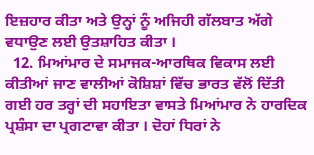ਇਜ਼ਹਾਰ ਕੀਤਾ ਅਤੇ ਉਨ੍ਹਾਂ ਨੂੰ ਅਜਿਹੀ ਗੱਲਬਾਤ ਅੱਗੇ ਵਧਾਉਣ ਲਈ ਉਤਸ਼ਾਹਿਤ ਕੀਤਾ ।
  12. ਮਿਆਂਮਾਰ ਦੇ ਸਮਾਜਕ-ਆਰਥਿਕ ਵਿਕਾਸ ਲਈ ਕੀਤੀਆਂ ਜਾਣ ਵਾਲੀਆਂ ਕੋਸ਼ਿਸ਼ਾਂ ਵਿੱਚ ਭਾਰਤ ਵੱਲੋਂ ਦਿੱਤੀ ਗਈ ਹਰ ਤਰ੍ਹਾਂ ਦੀ ਸਹਾਇਤਾ ਵਾਸਤੇ ਮਿਆਂਮਾਰ ਨੇ ਹਾਰਦਿਕ ਪ੍ਰਸ਼ੰਸਾ ਦਾ ਪ੍ਰਗਟਾਵਾ ਕੀਤਾ । ਦੋਹਾਂ ਧਿਰਾਂ ਨੇ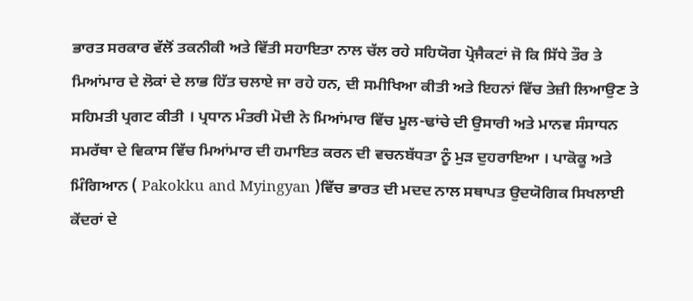ਭਾਰਤ ਸਰਕਾਰ ਵੱਲੋਂ ਤਕਨੀਕੀ ਅਤੇ ਵਿੱਤੀ ਸਹਾਇਤਾ ਨਾਲ ਚੱਲ ਰਹੇ ਸਹਿਯੋਗ ਪ੍ਰੋਜੈਕਟਾਂ ਜੋ ਕਿ ਸਿੱਧੇ ਤੌਰ ਤੇ ਮਿਆਂਮਾਰ ਦੇ ਲੋਕਾਂ ਦੇ ਲਾਭ ਹਿੱਤ ਚਲਾਏ ਜਾ ਰਹੇ ਹਨ, ਦੀ ਸਮੀਖਿਆ ਕੀਤੀ ਅਤੇ ਇਹਨਾਂ ਵਿੱਚ ਤੇਜ਼ੀ ਲਿਆਉਣ ਤੇ ਸਹਿਮਤੀ ਪ੍ਰਗਟ ਕੀਤੀ । ਪ੍ਰਧਾਨ ਮੰਤਰੀ ਮੋਦੀ ਨੇ ਮਿਆਂਮਾਰ ਵਿੱਚ ਮੂਲ-ਢਾਂਚੇ ਦੀ ਉਸਾਰੀ ਅਤੇ ਮਾਨਵ ਸੰਸਾਧਨ ਸਮਰੱਥਾ ਦੇ ਵਿਕਾਸ ਵਿੱਚ ਮਿਆਂਮਾਰ ਦੀ ਹਮਾਇਤ ਕਰਨ ਦੀ ਵਚਨਬੱਧਤਾ ਨੂੰ ਮੁੜ ਦੁਹਰਾਇਆ । ਪਾਕੋਕੂ ਅਤੇ ਮਿੰਗਿਆਨ ( Pakokku and Myingyan )ਵਿੱਚ ਭਾਰਤ ਦੀ ਮਦਦ ਨਾਲ ਸਥਾਪਤ ਉਦਯੋਗਿਕ ਸਿਖਲਾਈ ਕੇਂਦਰਾਂ ਦੇ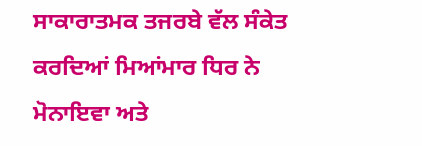ਸਾਕਾਰਾਤਮਕ ਤਜਰਬੇ ਵੱਲ ਸੰਕੇਤ ਕਰਦਿਆਂ ਮਿਆਂਮਾਰ ਧਿਰ ਨੇ ਮੋਨਾਇਵਾ ਅਤੇ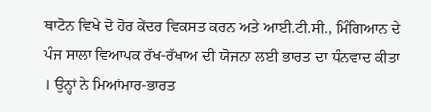ਥਾਟੋਨ ਵਿਖੇ ਦੋ ਹੋਰ ਕੇਂਦਰ ਵਿਕਸਤ ਕਰਨ ਅਤੇ ਆਈ.ਟੀ.ਸੀ., ਮਿੰਗਿਆਨ ਦੇ ਪੰਜ ਸਾਲਾ ਵਿਆਪਕ ਰੱਖ-ਰੱਖਾਅ ਦੀ ਯੋਜਨਾ ਲਈ ਭਾਰਤ ਦਾ ਧੰਨਵਾਦ ਕੀਤਾ । ਉਨ੍ਹਾਂ ਨੇ ਮਿਆਂਮਾਰ-ਭਾਰਤ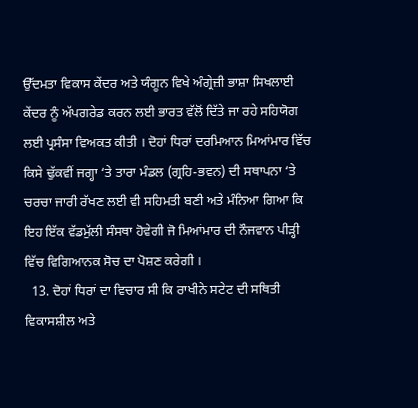ਉੱਦਮਤਾ ਵਿਕਾਸ ਕੇਂਦਰ ਅਤੇ ਯੰਗੂਨ ਵਿਖੇ ਅੰਗ੍ਰੇਜ਼ੀ ਭਾਸ਼ਾ ਸਿਖਲਾਈ ਕੇਂਦਰ ਨੂੰ ਅੱਪਗਰੇਡ ਕਰਨ ਲਈ ਭਾਰਤ ਵੱਲੋਂ ਦਿੱਤੇ ਜਾ ਰਹੇ ਸਹਿਯੋਗ ਲਈ ਪ੍ਰਸੰਸਾ ਵਿਅਕਤ ਕੀਤੀ । ਦੋਹਾਂ ਧਿਰਾਂ ਦਰਮਿਆਨ ਮਿਆਂਮਾਰ ਵਿੱਚ ਕਿਸੇ ਢੁੱਕਵੀਂ ਜਗ੍ਹਾ ‘ਤੇ ਤਾਰਾ ਮੰਡਲ (ਗ੍ਰਹਿ-ਭਵਨ) ਦੀ ਸਥਾਪਨਾ ‘ਤੇ ਚਰਚਾ ਜਾਰੀ ਰੱਖਣ ਲਈ ਵੀ ਸਹਿਮਤੀ ਬਣੀ ਅਤੇ ਮੰਨਿਆ ਗਿਆ ਕਿ ਇਹ ਇੱਕ ਵੱਡਮੁੱਲੀ ਸੰਸਥਾ ਹੋਵੇਗੀ ਜੋ ਮਿਆਂਮਾਰ ਦੀ ਨੌਜਵਾਨ ਪੀੜ੍ਹੀ ਵਿੱਚ ਵਿਗਿਆਨਕ ਸੋਚ ਦਾ ਪੋਸ਼ਣ ਕਰੇਗੀ ।
  13. ਦੋਹਾਂ ਧਿਰਾਂ ਦਾ ਵਿਚਾਰ ਸੀ ਕਿ ਰਾਖੀਨੇ ਸਟੇਟ ਦੀ ਸਥਿਤੀ ਵਿਕਾਸਸ਼ੀਲ ਅਤੇ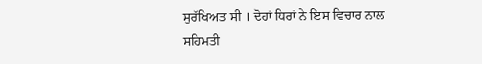ਸੁਰੱਖਿਅਤ ਸੀ । ਦੋਹਾਂ ਧਿਰਾਂ ਨੇ ਇਸ ਵਿਚਾਰ ਨਾਲ ਸਹਿਮਤੀ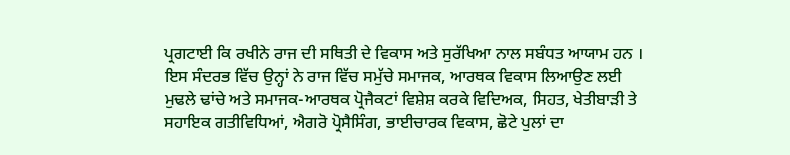ਪ੍ਰਗਟਾਈ ਕਿ ਰਖੀਨੇ ਰਾਜ ਦੀ ਸਥਿਤੀ ਦੇ ਵਿਕਾਸ ਅਤੇ ਸੁਰੱਖਿਆ ਨਾਲ ਸਬੰਧਤ ਆਯਾਮ ਹਨ । ਇਸ ਸੰਦਰਭ ਵਿੱਚ ਉਨ੍ਹਾਂ ਨੇ ਰਾਜ ਵਿੱਚ ਸਮੁੱਚੇ ਸਮਾਜਕ, ਆਰਥਕ ਵਿਕਾਸ ਲਿਆਉਣ ਲਈ ਮੁਢਲੇ ਢਾਂਚੇ ਅਤੇ ਸਮਾਜਕ-ਆਰਥਕ ਪ੍ਰੋਜੈਕਟਾਂ ਵਿਸ਼ੇਸ਼ ਕਰਕੇ ਵਿਦਿਅਕ, ਸਿਹਤ, ਖੇਤੀਬਾੜੀ ਤੇ ਸਹਾਇਕ ਗਤੀਵਿਧਿਆਂ, ਐਗਰੋ ਪ੍ਰੋਸੈਸਿੰਗ, ਭਾਈਚਾਰਕ ਵਿਕਾਸ, ਛੋਟੇ ਪੁਲਾਂ ਦਾ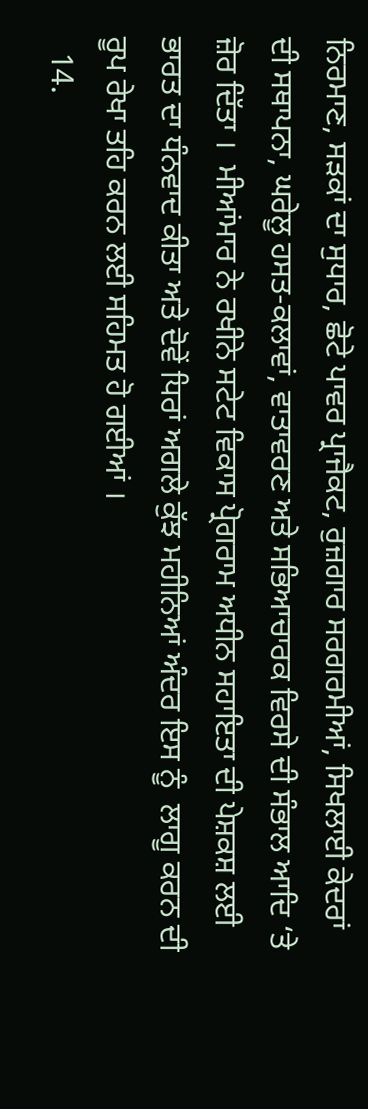ਨਿਰਮਾਣ, ਸੜਕਾਂ ਦਾ ਸੁਧਾਰ, ਛੋਟੇ ਪਾਵਰ ਪ੍ਰਾਜੈਕਟ, ਰੁਜ਼ਗਾਰ ਸਰਗਰਮੀਆਂ, ਸਿਖਲਾਈ ਕੇਦਰਾਂ ਦੀ ਸਥਾਪਨਾ, ਘਰੇਲੂ ਹਸਤ-ਕਲਾਵਾਂ, ਵਾਤਾਵਰਣ ਅਤੇ ਸਭਿਆਚਾਰਕ ਵਿਰਸੇ ਦੀ ਸੰਭਾਲ ਆਦਿ ‘ਤੇ ਜ਼ੋਰ ਦਿੱਤਾ ।  ਮੀਆਂਮਾਰ ਨੇ ਰਖੀਨੇ ਸਟੇਟ ਵਿਕਾਸ ਪ੍ਰੋਗਰਾਮ ਅਧੀਨ ਸਹਾਇਤਾ ਦੀ ਪੇਸ਼ਕਸ਼ ਲਈ ਭਾਰਤ ਦਾ ਧੰਨਵਾਦ ਕੀਤਾ ਅਤੇ ਦੋਵੇਂ ਧਿਰਾਂ ਅਗਲੇ ਕੁੱਝ ਮਹੀਨਿਆਂ ਅੰਦਰ ਇਸ ਨੂੰ  ਲਾਗੂ ਕਰਨ ਦੀ ਰੂਪ ਰੇਖਾ ਤਹਿ ਕਰਨ ਲਈ ਸਹਿਮਤ ਹੋ ਗਈਆਂ ।
  14.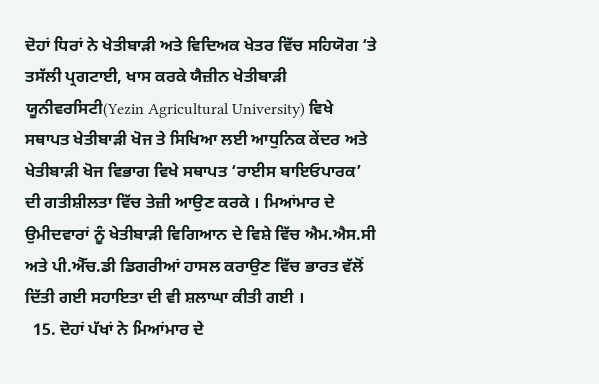ਦੋਹਾਂ ਧਿਰਾਂ ਨੇ ਖੇਤੀਬਾੜੀ ਅਤੇ ਵਿਦਿਅਕ ਖੇਤਰ ਵਿੱਚ ਸਹਿਯੋਗ ‘ਤੇ ਤਸੱਲੀ ਪ੍ਰਗਟਾਈ, ਖਾਸ ਕਰਕੇ ਯੈਜ਼ੀਨ ਖੇਤੀਬਾੜੀ ਯੂਨੀਵਰਸਿਟੀ(Yezin Agricultural University) ਵਿਖੇ ਸਥਾਪਤ ਖੇਤੀਬਾੜੀ ਖੋਜ ਤੇ ਸਿਖਿਆ ਲਈ ਆਧੁਨਿਕ ਕੇਂਦਰ ਅਤੇ ਖੇਤੀਬਾੜੀ ਖੋਜ ਵਿਭਾਗ ਵਿਖੇ ਸਥਾਪਤ ‘ਰਾਈਸ ਬਾਇਓਪਾਰਕ’ ਦੀ ਗਤੀਸ਼ੀਲਤਾ ਵਿੱਚ ਤੇਜ਼ੀ ਆਉਣ ਕਰਕੇ । ਮਿਆਂਮਾਰ ਦੇ ਉਮੀਦਵਾਰਾਂ ਨੂੰ ਖੇਤੀਬਾੜੀ ਵਿਗਿਆਨ ਦੇ ਵਿਸ਼ੇ ਵਿੱਚ ਐਮ.ਐਸ.ਸੀ ਅਤੇ ਪੀ.ਐੱਚ.ਡੀ ਡਿਗਰੀਆਂ ਹਾਸਲ ਕਰਾਉਣ ਵਿੱਚ ਭਾਰਤ ਵੱਲੋਂ ਦਿੱਤੀ ਗਈ ਸਹਾਇਤਾ ਦੀ ਵੀ ਸ਼ਲਾਘਾ ਕੀਤੀ ਗਈ ।
  15. ਦੋਹਾਂ ਪੱਖਾਂ ਨੇ ਮਿਆਂਮਾਰ ਦੇ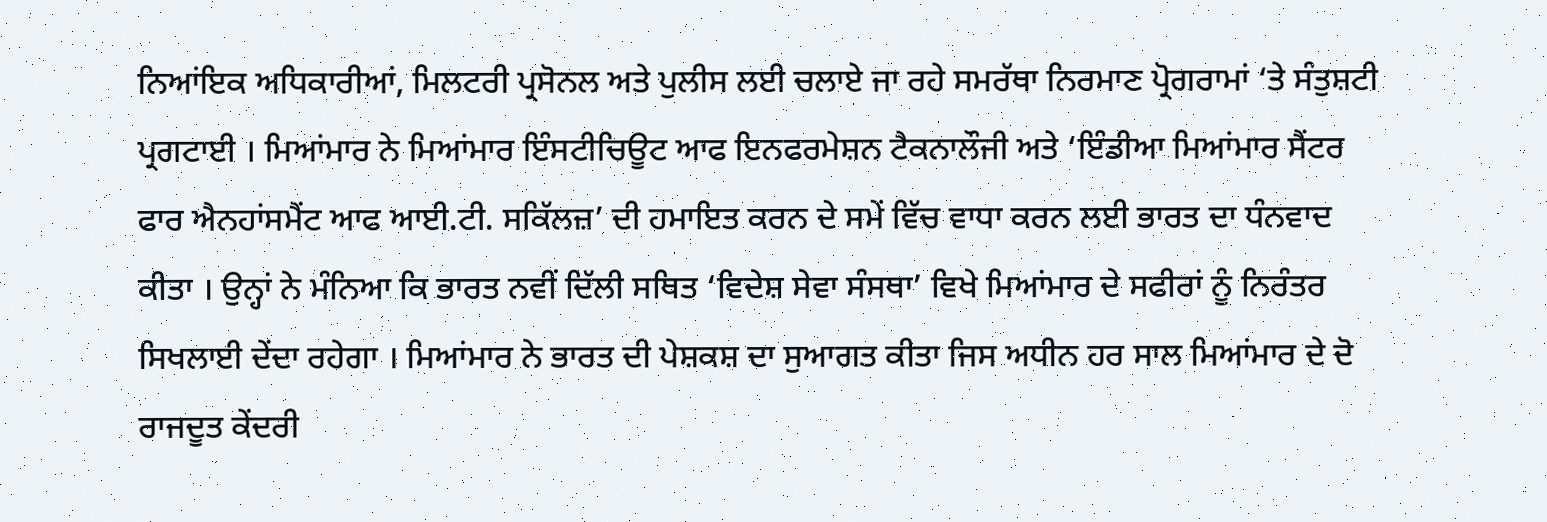ਨਿਆਂਇਕ ਅਧਿਕਾਰੀਆਂ, ਮਿਲਟਰੀ ਪ੍ਰਸੋਨਲ ਅਤੇ ਪੁਲੀਸ ਲਈ ਚਲਾਏ ਜਾ ਰਹੇ ਸਮਰੱਥਾ ਨਿਰਮਾਣ ਪ੍ਰੋਗਰਾਮਾਂ ‘ਤੇ ਸੰਤੁਸ਼ਟੀ ਪ੍ਰਗਟਾਈ । ਮਿਆਂਮਾਰ ਨੇ ਮਿਆਂਮਾਰ ਇੰਸਟੀਚਿਊਟ ਆਫ ਇਨਫਰਮੇਸ਼ਨ ਟੈਕਨਾਲੌਜੀ ਅਤੇ ‘ਇੰਡੀਆ ਮਿਆਂਮਾਰ ਸੈਂਟਰ ਫਾਰ ਐਨਹਾਂਸਮੈਂਟ ਆਫ ਆਈ.ਟੀ. ਸਕਿੱਲਜ਼’ ਦੀ ਹਮਾਇਤ ਕਰਨ ਦੇ ਸਮੇਂ ਵਿੱਚ ਵਾਧਾ ਕਰਨ ਲਈ ਭਾਰਤ ਦਾ ਧੰਨਵਾਦ ਕੀਤਾ । ਉਨ੍ਹਾਂ ਨੇ ਮੰਨਿਆ ਕਿ ਭਾਰਤ ਨਵੀਂ ਦਿੱਲੀ ਸਥਿਤ ‘ਵਿਦੇਸ਼ ਸੇਵਾ ਸੰਸਥਾ’ ਵਿਖੇ ਮਿਆਂਮਾਰ ਦੇ ਸਫੀਰਾਂ ਨੂੰ ਨਿਰੰਤਰ ਸਿਖਲਾਈ ਦੇਂਦਾ ਰਹੇਗਾ । ਮਿਆਂਮਾਰ ਨੇ ਭਾਰਤ ਦੀ ਪੇਸ਼ਕਸ਼ ਦਾ ਸੁਆਗਤ ਕੀਤਾ ਜਿਸ ਅਧੀਨ ਹਰ ਸਾਲ ਮਿਆਂਮਾਰ ਦੇ ਦੋ ਰਾਜਦੂਤ ਕੇਂਦਰੀ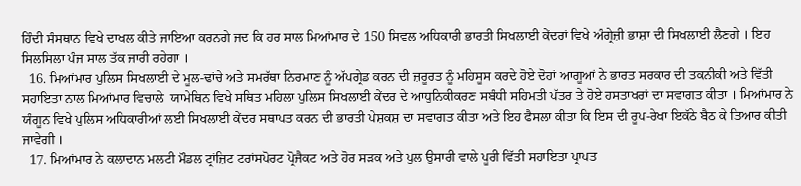ਹਿੰਦੀ ਸੰਸਥਾਨ ਵਿਖੇ ਦਾਖਲ ਕੀਤੇ ਜਾਇਆ ਕਰਨਗੇ ਜਦ ਕਿ ਹਰ ਸਾਲ ਮਿਆਂਮਾਰ ਦੇ 150 ਸਿਵਲ ਅਧਿਕਾਰੀ ਭਾਰਤੀ ਸਿਖਲਾਈ ਕੇਂਦਰਾਂ ਵਿਖੇ ਅੰਗ੍ਰੇਜ਼ੀ ਭਾਸ਼ਾ ਦੀ ਸਿਖਲਾਈ ਲੈਣਗੇ । ਇਹ ਸਿਲਸਿਲਾ ਪੰਜ ਸਾਲ ਤੱਕ ਜਾਰੀ ਰਹੇਗਾ ।
  16. ਮਿਆਂਮਾਰ ਪੁਲਿਸ ਸਿਖਲਾਈ ਦੇ ਮੂਲ-ਢਾਂਚੇ ਅਤੇ ਸਮਰੱਥਾ ਨਿਰਮਾਣ ਨੂੰ ਅੱਪਗ੍ਰੇਡ ਕਰਨ ਦੀ ਜ਼ਰੂਰਤ ਨੂੰ ਮਹਿਸੂਸ ਕਰਦੇ ਹੋਏ ਦੋਹਾਂ ਆਗੂਆਂ ਨੇ ਭਾਰਤ ਸਰਕਾਰ ਦੀ ਤਕਨੀਕੀ ਅਤੇ ਵਿੱਤੀ ਸਹਾਇਤਾ ਨਾਲ ਮਿਆਂਮਾਰ ਵਿਚਾਲੇ  ਯਾਮੇਥਿਨ ਵਿਖੇ ਸਥਿਤ ਮਹਿਲਾ ਪੁਲਿਸ ਸਿਖਲਾਈ ਕੇਂਦਰ ਦੇ ਆਧੁਨਿਕੀਕਰਣ ਸਬੰਧੀ ਸਹਿਮਤੀ ਪੱਤਰ ਤੇ ਹੋਏ ਹਸਤਾਖਰਾਂ ਦਾ ਸਵਾਗਤ ਕੀਤਾ । ਮਿਆਂਮਾਰ ਨੇ ਯੰਗੂਨ ਵਿਖੇ ਪੁਲਿਸ ਅਧਿਕਾਰੀਆਂ ਲਈ ਸਿਖਲਾਈ ਕੇਂਦਰ ਸਥਾਪਤ ਕਰਨ ਦੀ ਭਾਰਤੀ ਪੇਸ਼ਕਸ਼ ਦਾ ਸਵਾਗਤ ਕੀਤਾ ਅਤੇ ਇਹ ਫੈਸਲਾ ਕੀਤਾ ਕਿ ਇਸ ਦੀ ਰੂਪ-ਰੇਖਾ ਇਕੱਠੇ ਬੈਠ ਕੇ ਤਿਆਰ ਕੀਤੀ ਜਾਵੇਗੀ ।
  17. ਮਿਆਂਮਾਰ ਨੇ ਕਲਾਦਾਨ ਮਲਟੀ ਮੌਡਲ ਟ੍ਰਾਂਜ਼ਿਟ ਟਰਾਂਸਪੋਰਟ ਪ੍ਰੋਜੈਕਟ ਅਤੇ ਹੋਰ ਸੜਕ ਅਤੇ ਪੁਲ ਉਸਾਰੀ ਵਾਲੇ ਪੂਰੀ ਵਿੱਤੀ ਸਹਾਇਤਾ ਪ੍ਰਾਪਤ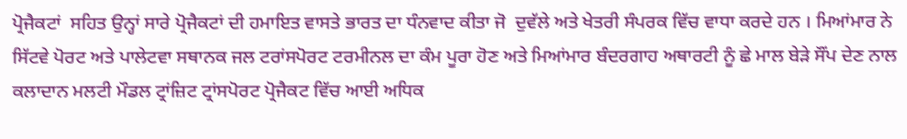ਪ੍ਰੋਜੈਕਟਾਂ  ਸਹਿਤ ਉਨ੍ਹਾਂ ਸਾਰੇ ਪ੍ਰੋਜੈਕਟਾਂ ਦੀ ਹਮਾਇਤ ਵਾਸਤੇ ਭਾਰਤ ਦਾ ਧੰਨਵਾਦ ਕੀਤਾ ਜੋ  ਦੁਵੱਲੇ ਅਤੇ ਖੇਤਰੀ ਸੰਪਰਕ ਵਿੱਚ ਵਾਧਾ ਕਰਦੇ ਹਨ । ਮਿਆਂਮਾਰ ਨੇ ਸਿੱਟਵੇ ਪੋਰਟ ਅਤੇ ਪਾਲੇਟਵਾ ਸਥਾਨਕ ਜਲ ਟਰਾਂਸਪੋਰਟ ਟਰਮੀਨਲ ਦਾ ਕੰਮ ਪੂਰਾ ਹੋਣ ਅਤੇ ਮਿਆਂਮਾਰ ਬੰਦਰਗਾਹ ਅਥਾਰਟੀ ਨੂੰ ਛੇ ਮਾਲ ਬੇੜੇ ਸੌਂਪ ਦੇਣ ਨਾਲ ਕਲਾਦਾਨ ਮਲਟੀ ਮੌਡਲ ਟ੍ਰਾਂਜ਼ਿਟ ਟ੍ਰਾਂਸਪੋਰਟ ਪ੍ਰੋਜੈਕਟ ਵਿੱਚ ਆਈ ਅਧਿਕ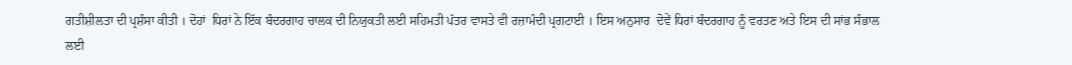ਗਤੀਸ਼ੀਲਤਾ ਦੀ ਪ੍ਰਸ਼ੰਸਾ ਕੀਤੀ । ਦੋਹਾਂ  ਧਿਰਾਂ ਨੇ ਇੱਕ ਬੰਦਰਗਾਹ ਚਾਲਕ ਦੀ ਨਿਯੁਕਤੀ ਲਈ ਸਹਿਮਤੀ ਪੱਤਰ ਵਾਸਤੇ ਵੀ ਰਜ਼ਾਮੰਦੀ ਪ੍ਰਗਟਾਈ । ਇਸ ਅਨੁਸਾਰ  ਦੋਵੇਂ ਧਿਰਾਂ ਬੰਦਰਗਾਹ ਨੂੰ ਵਰਤਣ ਅਤੇ ਇਸ ਦੀ ਸਾਂਭ ਸੰਭਾਲ ਲਈ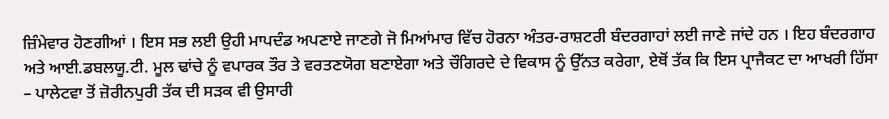ਜ਼ਿੰਮੇਵਾਰ ਹੋਣਗੀਆਂ । ਇਸ ਸਭ ਲਈ ਉਹੀ ਮਾਪਦੰਡ ਅਪਣਾਏ ਜਾਣਗੇ ਜੋ ਮਿਆਂਮਾਰ ਵਿੱਚ ਹੋਰਨਾ ਅੰਤਰ-ਰਾਸ਼ਟਰੀ ਬੰਦਰਗਾਹਾਂ ਲਈ ਜਾਣੇ ਜਾਂਦੇ ਹਨ । ਇਹ ਬੰਦਰਗਾਹ ਅਤੇ ਆਈ.ਡਬਲਯੂ.ਟੀ. ਮੂਲ ਢਾਂਚੇ ਨੂੰ ਵਪਾਰਕ ਤੌਰ ਤੇ ਵਰਤਣਯੋਗ ਬਣਾਏਗਾ ਅਤੇ ਚੌਗਿਰਦੇ ਦੇ ਵਿਕਾਸ ਨੂੰ ਉੱਨਤ ਕਰੇਗਾ, ਏਥੋਂ ਤੱਕ ਕਿ ਇਸ ਪ੍ਰਾਜੈਕਟ ਦਾ ਆਖਰੀ ਹਿੱਸਾ – ਪਾਲੇਟਵਾ ਤੋਂ ਜ਼ੋਰੀਨਪੁਰੀ ਤੱਕ ਦੀ ਸੜਕ ਵੀ ਉਸਾਰੀ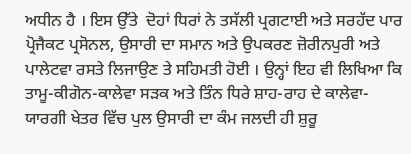ਅਧੀਨ ਹੈ । ਇਸ ਉੱਤੇ  ਦੋਹਾਂ ਧਿਰਾਂ ਨੇ ਤਸੱਲੀ ਪ੍ਰਗਟਾਈ ਅਤੇ ਸਰਹੱਦ ਪਾਰ ਪ੍ਰੋਜੈਕਟ ਪ੍ਰਸੋਨਲ, ਉਸਾਰੀ ਦਾ ਸਮਾਨ ਅਤੇ ਉਪਕਰਣ ਜ਼ੋਰੀਨਪੁਰੀ ਅਤੇ ਪਾਲੇਟਵਾ ਰਸਤੇ ਲਿਜਾਉਣ ਤੇ ਸਹਿਮਤੀ ਹੋਈ । ਉਨ੍ਹਾਂ ਇਹ ਵੀ ਲਿਖਿਆ ਕਿ ਤਾਮੂ-ਕੀਗੋਨ-ਕਾਲੇਵਾ ਸੜਕ ਅਤੇ ਤਿੰਨ ਧਿਰੇ ਸ਼ਾਹ-ਰਾਹ ਦੇ ਕਾਲੇਵਾ-ਯਾਰਗੀ ਖੇਤਰ ਵਿੱਚ ਪੁਲ ਉਸਾਰੀ ਦਾ ਕੰਮ ਜਲਦੀ ਹੀ ਸ਼ੁਰੂ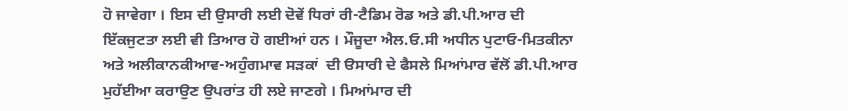ਹੋ ਜਾਵੇਗਾ । ਇਸ ਦੀ ਉਸਾਰੀ ਲਈ ਦੋਵੇਂ ਧਿਰਾਂ ਰੀ-ਟੈਡਿਮ ਰੋਡ ਅਤੇ ਡੀ.ਪੀ.ਆਰ ਦੀ ਇੱਕਜੁਟਤਾ ਲਈ ਵੀ ਤਿਆਰ ਹੋ ਗਈਆਂ ਹਨ । ਮੌਜੂਦਾ ਐਲ.ਓ.ਸੀ ਅਧੀਨ ਪੁਟਾਓ-ਮਿਤਕੀਨਾ ਅਤੇ ਅਲੀਕਾਨਕੀਆਵ-ਅਹੁੰਗਮਾਵ ਸੜਕਾਂ  ਦੀ ੳਸਾਰੀ ਦੇ ਫੈਸਲੇ ਮਿਆਂਮਾਰ ਵੱਲੋਂ ਡੀ.ਪੀ.ਆਰ ਮੁਹੱਈਆ ਕਰਾਉਣ ਉਪਰਾਂਤ ਹੀ ਲਏ ਜਾਣਗੇ । ਮਿਆਂਮਾਰ ਦੀ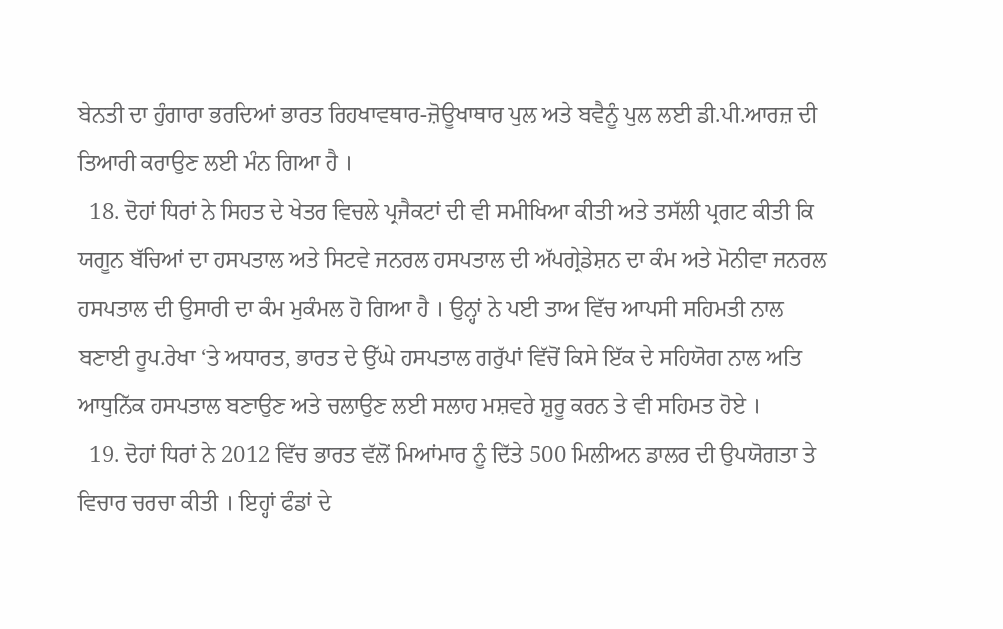ਬੇਨਤੀ ਦਾ ਹੁੰਗਾਰਾ ਭਰਦਿਆਂ ਭਾਰਤ ਰਿਹਖਾਵਥਾਰ-ਜ਼ੋਊਖਾਥਾਰ ਪੁਲ ਅਤੇ ਬਵੈਨੂੰ ਪੁਲ ਲਈ ਡੀ.ਪੀ.ਆਰਜ਼ ਦੀ ਤਿਆਰੀ ਕਰਾਉਣ ਲਈ ਮੰਨ ਗਿਆ ਹੈ ।
  18. ਦੋਹਾਂ ਧਿਰਾਂ ਨੇ ਸਿਹਤ ਦੇ ਖੇਤਰ ਵਿਚਲੇ ਪ੍ਰਜੈਕਟਾਂ ਦੀ ਵੀ ਸਮੀਖਿਆ ਕੀਤੀ ਅਤੇ ਤਸੱਲੀ ਪ੍ਰਗਟ ਕੀਤੀ ਕਿ ਯਗੂਨ ਬੱਚਿਆਂ ਦਾ ਹਸਪਤਾਲ ਅਤੇ ਸਿਟਵੇ ਜਨਰਲ ਹਸਪਤਾਲ ਦੀ ਅੱਪਗ੍ਰੇਡੇਸ਼ਨ ਦਾ ਕੰਮ ਅਤੇ ਮੋਨੀਵਾ ਜਨਰਲ ਹਸਪਤਾਲ ਦੀ ਉਸਾਰੀ ਦਾ ਕੰਮ ਮੁਕੰਮਲ ਹੋ ਗਿਆ ਹੈ । ਉਨ੍ਹਾਂ ਨੇ ਪਈ ਤਾਅ ਵਿੱਚ ਆਪਸੀ ਸਹਿਮਤੀ ਨਾਲ ਬਣਾਈ ਰੂਪ.ਰੇਖਾ ‘ਤੇ ਅਧਾਰਤ, ਭਾਰਤ ਦੇ ਉੱਘੇ ਹਸਪਤਾਲ ਗਰੁੱਪਾਂ ਵਿੱਚੋਂ ਕਿਸੇ ਇੱਕ ਦੇ ਸਹਿਯੋਗ ਨਾਲ ਅਤਿ ਆਧੁਨਿੱਕ ਹਸਪਤਾਲ ਬਣਾਉਣ ਅਤੇ ਚਲਾਉਣ ਲਈ ਸਲਾਹ ਮਸ਼ਵਰੇ ਸ਼ੁਰੂ ਕਰਨ ਤੇ ਵੀ ਸਹਿਮਤ ਹੋਏ ।
  19. ਦੋਹਾਂ ਧਿਰਾਂ ਨੇ 2012 ਵਿੱਚ ਭਾਰਤ ਵੱਲੋਂ ਮਿਆਂਮਾਰ ਨੂੰ ਦਿੱਤੇ 500 ਮਿਲੀਅਨ ਡਾਲਰ ਦੀ ਉਪਯੋਗਤਾ ਤੇ ਵਿਚਾਰ ਚਰਚਾ ਕੀਤੀ । ਇਹ੍ਹਾਂ ਫੰਡਾਂ ਦੇ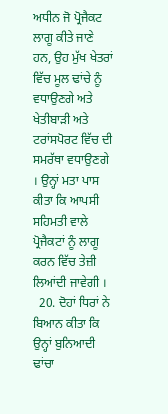ਅਧੀਨ ਜੋ ਪ੍ਰੋਜੈਕਟ ਲਾਗੂ ਕੀਤੇ ਜਾਣੇ ਹਨ, ਉਹ ਮੁੱਖ ਖੇਤਰਾਂ ਵਿੱਚ ਮੂਲ ਢਾਂਚੇ ਨੂੰ ਵਧਾਉਣਗੇ ਅਤੇ ਖੇਤੀਬਾੜੀ ਅਤੇ ਟਰਾਂਸਪੋਰਟ ਵਿੱਚ ਦੀ ਸਮਰੱਥਾ ਵਧਾਉਣਗੇ । ਉਨ੍ਹਾਂ ਮਤਾ ਪਾਸ ਕੀਤਾ ਕਿ ਆਪਸੀ ਸਹਿਮਤੀ ਵਾਲੇ ਪ੍ਰੋਜੈਕਟਾਂ ਨੂੰ ਲਾਗੂ ਕਰਨ ਵਿੱਚ ਤੇਜ਼ੀ ਲਿਆਂਦੀ ਜਾਵੇਗੀ ।
  20. ਦੋਹਾਂ ਧਿਰਾਂ ਨੇ ਬਿਆਨ ਕੀਤਾ ਕਿ ਉਨ੍ਹਾਂ ਬੁਨਿਆਦੀ ਢਾਂਚਾ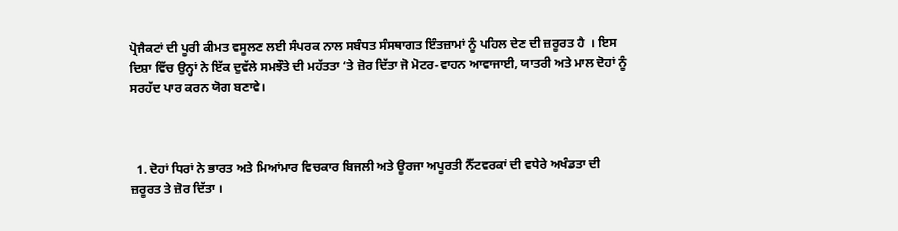ਪ੍ਰੋਜੈਕਟਾਂ ਦੀ ਪੂਰੀ ਕੀਮਤ ਵਸੂਲਣ ਲਈ ਸੰਪਰਕ ਨਾਲ ਸਬੰਧਤ ਸੰਸਥਾਗਤ ਇੰਤਜ਼ਾਮਾਂ ਨੂੰ ਪਹਿਲ ਦੇਣ ਦੀ ਜ਼ਰੂਰਤ ਹੈ  । ਇਸ ਦਿਸ਼ਾ ਵਿੱਚ ਉਨ੍ਹਾਂ ਨੇ ਇੱਕ ਦੁਵੱਲੇ ਸਮਝੌਤੇ ਦੀ ਮਹੱਤਤਾ ‘ਤੇ ਜ਼ੋਰ ਦਿੱਤਾ ਜੋ ਮੋਟਰ-ਵਾਹਨ ਆਵਾਜਾਈ, ਯਾਤਰੀ ਅਤੇ ਮਾਲ ਦੋਹਾਂ ਨੂੰ ਸਰਹੱਦ ਪਾਰ ਕਰਨ ਯੋਗ ਬਣਾਵੇ।



  1. ਦੋਹਾਂ ਧਿਰਾਂ ਨੇ ਭਾਰਤ ਅਤੇ ਮਿਆਂਮਾਰ ਵਿਚਕਾਰ ਬਿਜਲੀ ਅਤੇ ਊਰਜਾ ਅਪੂਰਤੀ ਨੈੱਟਵਰਕਾਂ ਦੀ ਵਧੇਰੇ ਅਖੰਡਤਾ ਦੀ ਜ਼ਰੂਰਤ ਤੇ ਜ਼ੋਰ ਦਿੱਤਾ ।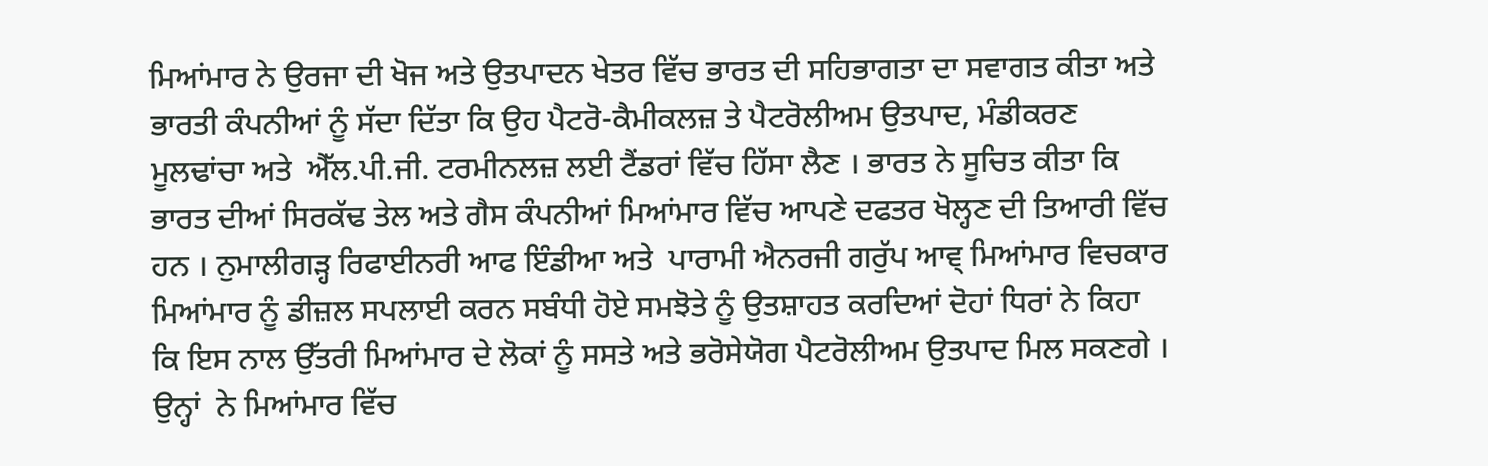ਮਿਆਂਮਾਰ ਨੇ ਉਰਜਾ ਦੀ ਖੋਜ ਅਤੇ ਉਤਪਾਦਨ ਖੇਤਰ ਵਿੱਚ ਭਾਰਤ ਦੀ ਸਹਿਭਾਗਤਾ ਦਾ ਸਵਾਗਤ ਕੀਤਾ ਅਤੇ ਭਾਰਤੀ ਕੰਪਨੀਆਂ ਨੂੰ ਸੱਦਾ ਦਿੱਤਾ ਕਿ ਉਹ ਪੈਟਰੋ-ਕੈਮੀਕਲਜ਼ ਤੇ ਪੈਟਰੋਲੀਅਮ ਉਤਪਾਦ, ਮੰਡੀਕਰਣ ਮੂਲਢਾਂਚਾ ਅਤੇ  ਐੱਲ.ਪੀ.ਜੀ. ਟਰਮੀਨਲਜ਼ ਲਈ ਟੈਂਡਰਾਂ ਵਿੱਚ ਹਿੱਸਾ ਲੈਣ । ਭਾਰਤ ਨੇ ਸੂਚਿਤ ਕੀਤਾ ਕਿ ਭਾਰਤ ਦੀਆਂ ਸਿਰਕੱਢ ਤੇਲ ਅਤੇ ਗੈਸ ਕੰਪਨੀਆਂ ਮਿਆਂਮਾਰ ਵਿੱਚ ਆਪਣੇ ਦਫਤਰ ਖੋਲ੍ਹਣ ਦੀ ਤਿਆਰੀ ਵਿੱਚ ਹਨ । ਨੁਮਾਲੀਗੜ੍ਹ ਰਿਫਾਈਨਰੀ ਆਫ ਇੰਡੀਆ ਅਤੇ  ਪਾਰਾਮੀ ਐਨਰਜੀ ਗਰੁੱਪ ਆਵ੍ ਮਿਆਂਮਾਰ ਵਿਚਕਾਰ ਮਿਆਂਮਾਰ ਨੂੰ ਡੀਜ਼ਲ ਸਪਲਾਈ ਕਰਨ ਸਬੰਧੀ ਹੋਏ ਸਮਝੋਤੇ ਨੂੰ ਉਤਸ਼ਾਹਤ ਕਰਦਿਆਂ ਦੋਹਾਂ ਧਿਰਾਂ ਨੇ ਕਿਹਾ ਕਿ ਇਸ ਨਾਲ ਉੱਤਰੀ ਮਿਆਂਮਾਰ ਦੇ ਲੋਕਾਂ ਨੂੰ ਸਸਤੇ ਅਤੇ ਭਰੋਸੇਯੋਗ ਪੈਟਰੋਲੀਅਮ ਉਤਪਾਦ ਮਿਲ ਸਕਣਗੇ । ਉਨ੍ਹਾਂ  ਨੇ ਮਿਆਂਮਾਰ ਵਿੱਚ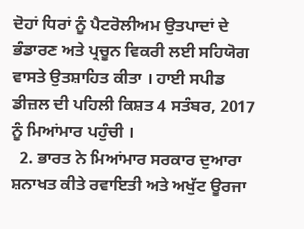ਦੋਹਾਂ ਧਿਰਾਂ ਨੂੰ ਪੈਟਰੋਲੀਅਮ ਉਤਪਾਦਾਂ ਦੇ ਭੰਡਾਰਣ ਅਤੇ ਪ੍ਰਚੂਨ ਵਿਕਰੀ ਲਈ ਸਹਿਯੋਗ ਵਾਸਤੇ ਉਤਸ਼ਾਹਿਤ ਕੀਤਾ । ਹਾਈ ਸਪੀਡ ਡੀਜ਼ਲ ਦੀ ਪਹਿਲੀ ਕਿਸ਼ਤ 4 ਸਤੰਬਰ, 2017 ਨੂੰ ਮਿਆਂਮਾਰ ਪਹੁੰਚੀ ।
  2. ਭਾਰਤ ਨੇ ਮਿਆਂਮਾਰ ਸਰਕਾਰ ਦੁਆਰਾ ਸ਼ਨਾਖਤ ਕੀਤੇ ਰਵਾਇਤੀ ਅਤੇ ਅਖੁੱਟ ਊਰਜਾ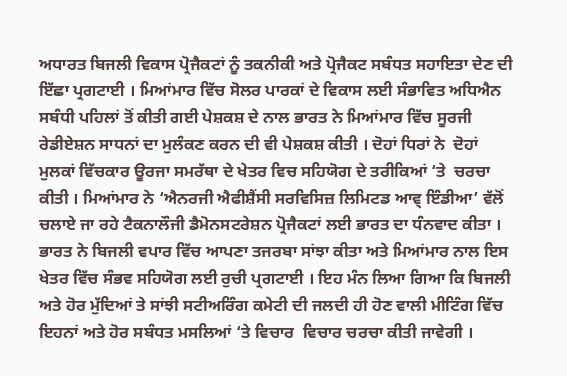ਅਧਾਰਤ ਬਿਜਲੀ ਵਿਕਾਸ ਪ੍ਰੋਜੈਕਟਾਂ ਨੂੰ ਤਕਨੀਕੀ ਅਤੇ ਪ੍ਰੋਜੈਕਟ ਸਬੰਧਤ ਸਹਾਇਤਾ ਦੇਣ ਦੀ ਇੱਛਾ ਪ੍ਰਗਟਾਈ । ਮਿਆਂਮਾਰ ਵਿੱਚ ਸੋਲਰ ਪਾਰਕਾਂ ਦੇ ਵਿਕਾਸ ਲਈ ਸੰਭਾਵਿਤ ਅਧਿਐਨ ਸਬੰਧੀ ਪਹਿਲਾਂ ਤੋਂ ਕੀਤੀ ਗਈ ਪੇਸ਼ਕਸ਼ ਦੇ ਨਾਲ ਭਾਰਤ ਨੇ ਮਿਆਂਮਾਰ ਵਿੱਚ ਸੂਰਜੀ ਰੇਡੀਏਸ਼ਨ ਸਾਧਨਾਂ ਦਾ ਮੁਲੰਕਣ ਕਰਨ ਦੀ ਵੀ ਪੇਸ਼ਕਸ਼ ਕੀਤੀ । ਦੋਹਾਂ ਧਿਰਾਂ ਨੇ  ਦੋਹਾਂ ਮੁਲਕਾਂ ਵਿੱਚਕਾਰ ਊਰਜਾ ਸਮਰੱਥਾ ਦੇ ਖੇਤਰ ਵਿਚ ਸਹਿਯੋਗ ਦੇ ਤਰੀਕਿਆਂ ‘ਤੇ  ਚਰਚਾ ਕੀਤੀ । ਮਿਆਂਮਾਰ ਨੇ ‘ਐਨਰਜੀ ਐਫੀਸ਼ੈਂਸੀ ਸਰਵਿਸਿਜ਼ ਲਿਮਿਟਡ ਆਵ੍ ਇੰਡੀਆ’ ਵੱਲੋਂ ਚਲਾਏ ਜਾ ਰਹੇ ਟੈਕਨਾਲੌਜੀ ਡੈਮੋਨਸਟਰੇਸ਼ਨ ਪ੍ਰੋਜੈਕਟਾਂ ਲਈ ਭਾਰਤ ਦਾ ਧੰਨਵਾਦ ਕੀਤਾ ।  ਭਾਰਤ ਨੇ ਬਿਜਲੀ ਵਪਾਰ ਵਿੱਚ ਆਪਣਾ ਤਜਰਬਾ ਸਾਂਝਾ ਕੀਤਾ ਅਤੇ ਮਿਆਂਮਾਰ ਨਾਲ ਇਸ ਖੇਤਰ ਵਿੱਚ ਸੰਭਵ ਸਹਿਯੋਗ ਲਈ ਰੁਚੀ ਪ੍ਰਗਟਾਈ । ਇਹ ਮੰਨ ਲਿਆ ਗਿਆ ਕਿ ਬਿਜਲੀ ਅਤੇ ਹੋਰ ਮੁੱਦਿਆਂ ਤੇ ਸਾਂਝੀ ਸਟੀਅਰਿੰਗ ਕਮੇਟੀ ਦੀ ਜਲਦੀ ਹੀ ਹੋਣ ਵਾਲੀ ਮੀਟਿੰਗ ਵਿੱਚ ਇਹਨਾਂ ਅਤੇ ਹੋਰ ਸਬੰਧਤ ਮਸਲਿਆਂ ‘ਤੇ ਵਿਚਾਰ  ਵਿਚਾਰ ਚਰਚਾ ਕੀਤੀ ਜਾਵੇਗੀ ।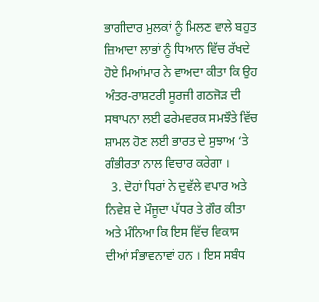ਭਾਗੀਦਾਰ ਮੁਲਕਾਂ ਨੂੰ ਮਿਲਣ ਵਾਲੇ ਬਹੁਤ ਜ਼ਿਆਦਾ ਲਾਭਾਂ ਨੂੰ ਧਿਆਨ ਵਿੱਚ ਰੱਖਦੇ ਹੋਏ ਮਿਆਂਮਾਰ ਨੇ ਵਾਅਦਾ ਕੀਤਾ ਕਿ ਉਹ ਅੰਤਰ-ਰਾਸ਼ਟਰੀ ਸੂਰਜੀ ਗਠਜੋੜ ਦੀ ਸਥਾਪਨਾ ਲਈ ਫਰੇਮਵਰਕ ਸਮਝੌਤੇ ਵਿੱਚ ਸ਼ਾਮਲ ਹੋਣ ਲਈ ਭਾਰਤ ਦੇ ਸੁਝਾਅ ‘ਤੇ ਗੰਭੀਰਤਾ ਨਾਲ ਵਿਚਾਰ ਕਰੇਗਾ ।
  3. ਦੋਹਾਂ ਧਿਰਾਂ ਨੇ ਦੁਵੱਲੇ ਵਪਾਰ ਅਤੇ ਨਿਵੇਸ਼ ਦੇ ਮੌਜੂਦਾ ਪੱਧਰ ਤੇ ਗੌਰ ਕੀਤਾ ਅਤੇ ਮੰਨਿਆ ਕਿ ਇਸ ਵਿੱਚ ਵਿਕਾਸ ਦੀਆਂ ਸੰਭਾਵਨਾਵਾਂ ਹਨ । ਇਸ ਸਬੰਧ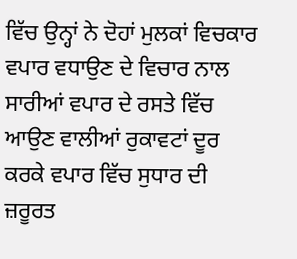ਵਿੱਚ ਉਨ੍ਹਾਂ ਨੇ ਦੋਹਾਂ ਮੁਲਕਾਂ ਵਿਚਕਾਰ ਵਪਾਰ ਵਧਾਉਣ ਦੇ ਵਿਚਾਰ ਨਾਲ ਸਾਰੀਆਂ ਵਪਾਰ ਦੇ ਰਸਤੇ ਵਿੱਚ ਆਉਣ ਵਾਲੀਆਂ ਰੁਕਾਵਟਾਂ ਦੂਰ ਕਰਕੇ ਵਪਾਰ ਵਿੱਚ ਸੁਧਾਰ ਦੀ ਜ਼ਰੂਰਤ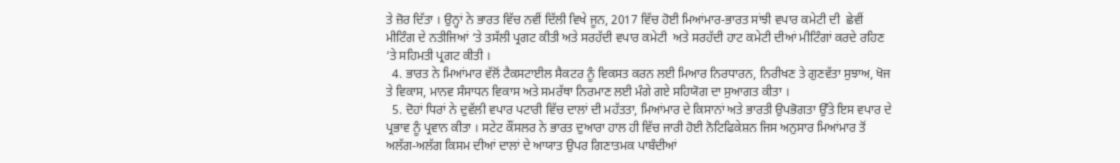ਤੇ ਜ਼ੋਰ ਦਿੱਤਾ । ਉਨ੍ਹਾਂ ਨੇ ਭਾਰਤ ਵਿੱਚ ਨਵੀਂ ਦਿੱਲੀ ਵਿਖੇ ਜੂਨ, 2017 ਵਿੱਚ ਹੋਈ ਮਿਆਂਮਾਰ-ਭਾਰਤ ਸਾਂਝੀ ਵਪਾਰ ਕਮੇਟੀ ਦੀ  ਛੇਵੀਂ ਮੀਟਿੰਗ ਦੇ ਨਤੀਜਿਆਂ ‘ਤੇ ਤਸੱਲੀ ਪ੍ਰਗਟ ਕੀਤੀ ਅਤੇ ਸਰਹੱਦੀ ਵਪਾਰ ਕਮੇਟੀ  ਅਤੇ ਸਰਹੱਦੀ ਹਾਟ ਕਮੇਟੀ ਦੀਆਂ ਮੀਟਿੰਗਾਂ ਕਰਦੇ ਰਹਿਣ ‘ਤੇ ਸਹਿਮਤੀ ਪ੍ਰਗਟ ਕੀਤੀ ।
  4. ਭਾਰਤ ਨੇ ਮਿਆਂਮਾਰ ਵੱਲੋਂ ਟੈਕਸਟਾਈਲ ਸੈਕਟਰ ਨੂੰ ਵਿਕਸਤ ਕਰਨ ਲਈ ਮਿਆਰ ਨਿਰਧਾਰਨ, ਨਿਰੀਖਣ ਤੇ ਗੁਣਵੱਤਾ ਸੁਝਾਅ, ਖੋਜ ਤੇ ਵਿਕਾਸ, ਮਾਨਵ ਸੰਸਾਧਨ ਵਿਕਾਸ ਅਤੇ ਸਮਰੱਥਾ ਨਿਰਮਾਣ ਲਈ ਮੰਗੇ ਗਏ ਸਹਿਯੋਗ ਦਾ ਸੁਆਗਤ ਕੀਤਾ ।
  5. ਦੋਹਾਂ ਧਿਰਾਂ ਨੇ ਦੁਵੱਲੀ ਵਪਾਰ ਪਟਾਰੀ ਵਿੱਚ ਦਾਲਾਂ ਦੀ ਮਹੱਤਤਾ, ਮਿਆਂਮਾਰ ਦੇ ਕਿਸਾਨਾਂ ਅਤੇ ਭਾਰਤੀ ਉਪਭੋਗਤਾ ਉੱਤੇ ਇਸ ਵਪਾਰ ਦੇ ਪ੍ਰਭਾਵ ਨੂੰ ਪ੍ਰਵਾਨ ਕੀਤਾ । ਸਟੇਟ ਕੌਂਸਲਰ ਨੇ ਭਾਰਤ ਦੁਆਰਾ ਹਾਲ ਹੀ ਵਿੱਚ ਜਾਰੀ ਹੋਈ ਨੋਟਿਫਿਕੇਸ਼ਨ ਜਿਸ ਅਨੁਸਾਰ ਮਿਆਂਮਾਰ ਤੋਂ ਅਲੱਗ-ਅਲੱਗ ਕਿਸਮ ਦੀਆਂ ਦਾਲਾਂ ਦੇ ਆਯਾਤ ਉਪਰ ਗਿਣਾਤਮਕ ਪਾਬੰਦੀਆਂ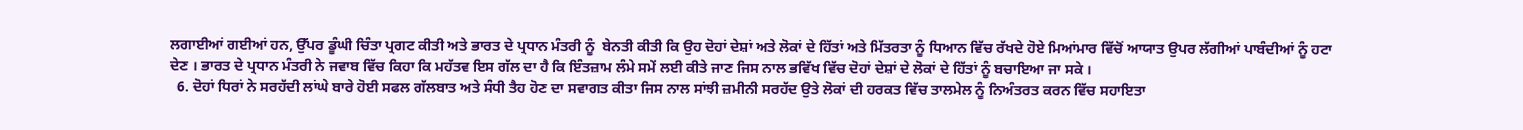ਲਗਾਈਆਂ ਗਈਆਂ ਹਨ, ਉੱਪਰ ਡੂੰਘੀ ਚਿੰਤਾ ਪ੍ਰਗਟ ਕੀਤੀ ਅਤੇ ਭਾਰਤ ਦੇ ਪ੍ਰਧਾਨ ਮੰਤਰੀ ਨੂੰ  ਬੇਨਤੀ ਕੀਤੀ ਕਿ ਉਹ ਦੋਹਾਂ ਦੇਸ਼ਾਂ ਅਤੇ ਲੋਕਾਂ ਦੇ ਹਿੱਤਾਂ ਅਤੇ ਮਿੱਤਰਤਾ ਨੂੰ ਧਿਆਨ ਵਿੱਚ ਰੱਖਦੇ ਹੋਏ ਮਿਆਂਮਾਰ ਵਿੱਚੋਂ ਆਯਾਤ ਉਪਰ ਲੱਗੀਆਂ ਪਾਬੰਦੀਆਂ ਨੂੰ ਹਟਾ ਦੇਣ । ਭਾਰਤ ਦੇ ਪ੍ਰਧਾਨ ਮੰਤਰੀ ਨੇ ਜਵਾਬ ਵਿੱਚ ਕਿਹਾ ਕਿ ਮਹੱਤਵ ਇਸ ਗੱਲ ਦਾ ਹੈ ਕਿ ਇੰਤਜ਼ਾਮ ਲੰਮੇ ਸਮੇਂ ਲਈ ਕੀਤੇ ਜਾਣ ਜਿਸ ਨਾਲ ਭਵਿੱਖ ਵਿੱਚ ਦੋਹਾਂ ਦੇਸ਼ਾਂ ਦੇ ਲੋਕਾਂ ਦੇ ਹਿੱਤਾਂ ਨੂੰ ਬਚਾਇਆ ਜਾ ਸਕੇ ।
  6. ਦੋਹਾਂ ਧਿਰਾਂ ਨੇ ਸਰਹੱਦੀ ਲਾਂਘੇ ਬਾਰੇ ਹੋਈ ਸਫਲ ਗੱਲਬਾਤ ਅਤੇ ਸੰਧੀ ਤੈਹ ਹੋਣ ਦਾ ਸਵਾਗਤ ਕੀਤਾ ਜਿਸ ਨਾਲ ਸਾਂਝੀ ਜ਼ਮੀਨੀ ਸਰਹੱਦ ਉਤੇ ਲੋਕਾਂ ਦੀ ਹਰਕਤ ਵਿੱਚ ਤਾਲਮੇਲ ਨੂੰ ਨਿਅੰਤਰਤ ਕਰਨ ਵਿੱਚ ਸਹਾਇਤਾ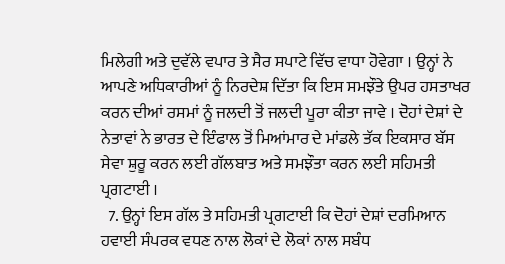ਮਿਲੇਗੀ ਅਤੇ ਦੁਵੱਲੇ ਵਪਾਰ ਤੇ ਸੈਰ ਸਪਾਟੇ ਵਿੱਚ ਵਾਧਾ ਹੋਵੇਗਾ । ਉਨ੍ਹਾਂ ਨੇ ਆਪਣੇ ਅਧਿਕਾਰੀਆਂ ਨੂੰ ਨਿਰਦੇਸ਼ ਦਿੱਤਾ ਕਿ ਇਸ ਸਮਝੌਤੇ ਉਪਰ ਹਸਤਾਖਰ ਕਰਨ ਦੀਆਂ ਰਸਮਾਂ ਨੂੰ ਜਲਦੀ ਤੋਂ ਜਲਦੀ ਪੂਰਾ ਕੀਤਾ ਜਾਵੇ । ਦੋਹਾਂ ਦੇਸ਼ਾਂ ਦੇ ਨੇਤਾਵਾਂ ਨੇ ਭਾਰਤ ਦੇ ਇੰਫਾਲ ਤੋਂ ਮਿਆਂਮਾਰ ਦੇ ਮਾਂਡਲੇ ਤੱਕ ਇਕਸਾਰ ਬੱਸ ਸੇਵਾ ਸ਼ੁਰੂ ਕਰਨ ਲਈ ਗੱਲਬਾਤ ਅਤੇ ਸਮਝੌਤਾ ਕਰਨ ਲਈ ਸਹਿਮਤੀ ਪ੍ਰਗਟਾਈ ।
  7. ਉਨ੍ਹਾਂ ਇਸ ਗੱਲ ਤੇ ਸਹਿਮਤੀ ਪ੍ਰਗਟਾਈ ਕਿ ਦੋਹਾਂ ਦੇਸ਼ਾਂ ਦਰਮਿਆਨ ਹਵਾਈ ਸੰਪਰਕ ਵਧਣ ਨਾਲ ਲੋਕਾਂ ਦੇ ਲੋਕਾਂ ਨਾਲ ਸਬੰਧ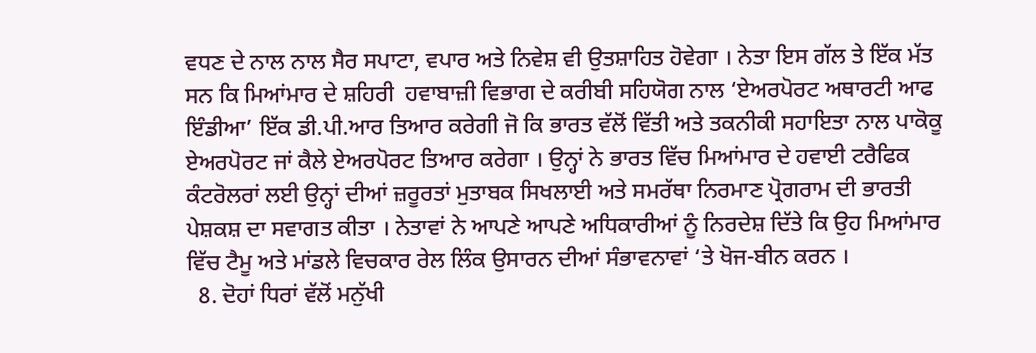ਵਧਣ ਦੇ ਨਾਲ ਨਾਲ ਸੈਰ ਸਪਾਟਾ, ਵਪਾਰ ਅਤੇ ਨਿਵੇਸ਼ ਵੀ ਉਤਸ਼ਾਹਿਤ ਹੋਵੇਗਾ । ਨੇਤਾ ਇਸ ਗੱਲ ਤੇ ਇੱਕ ਮੱਤ ਸਨ ਕਿ ਮਿਆਂਮਾਰ ਦੇ ਸ਼ਹਿਰੀ  ਹਵਾਬਾਜ਼ੀ ਵਿਭਾਗ ਦੇ ਕਰੀਬੀ ਸਹਿਯੋਗ ਨਾਲ ‘ਏਅਰਪੋਰਟ ਅਥਾਰਟੀ ਆਫ ਇੰਡੀਆ’ ਇੱਕ ਡੀ.ਪੀ.ਆਰ ਤਿਆਰ ਕਰੇਗੀ ਜੋ ਕਿ ਭਾਰਤ ਵੱਲੋਂ ਵਿੱਤੀ ਅਤੇ ਤਕਨੀਕੀ ਸਹਾਇਤਾ ਨਾਲ ਪਾਕੋਕੂ ਏਅਰਪੋਰਟ ਜਾਂ ਕੈਲੇ ਏਅਰਪੋਰਟ ਤਿਆਰ ਕਰੇਗਾ । ਉਨ੍ਹਾਂ ਨੇ ਭਾਰਤ ਵਿੱਚ ਮਿਆਂਮਾਰ ਦੇ ਹਵਾਈ ਟਰੈਫਿਕ ਕੰਟਰੋਲਰਾਂ ਲਈ ਉਨ੍ਹਾਂ ਦੀਆਂ ਜ਼ਰੂਰਤਾਂ ਮੁਤਾਬਕ ਸਿਖਲਾਈ ਅਤੇ ਸਮਰੱਥਾ ਨਿਰਮਾਣ ਪ੍ਰੋਗਰਾਮ ਦੀ ਭਾਰਤੀ ਪੇਸ਼ਕਸ਼ ਦਾ ਸਵਾਗਤ ਕੀਤਾ । ਨੇਤਾਵਾਂ ਨੇ ਆਪਣੇ ਆਪਣੇ ਅਧਿਕਾਰੀਆਂ ਨੂੰ ਨਿਰਦੇਸ਼ ਦਿੱਤੇ ਕਿ ਉਹ ਮਿਆਂਮਾਰ ਵਿੱਚ ਟੈਮੂ ਅਤੇ ਮਾਂਡਲੇ ਵਿਚਕਾਰ ਰੇਲ ਲਿੰਕ ਉਸਾਰਨ ਦੀਆਂ ਸੰਭਾਵਨਾਵਾਂ ‘ਤੇ ਖੋਜ-ਬੀਨ ਕਰਨ ।
  8. ਦੋਹਾਂ ਧਿਰਾਂ ਵੱਲੋਂ ਮਨੁੱਖੀ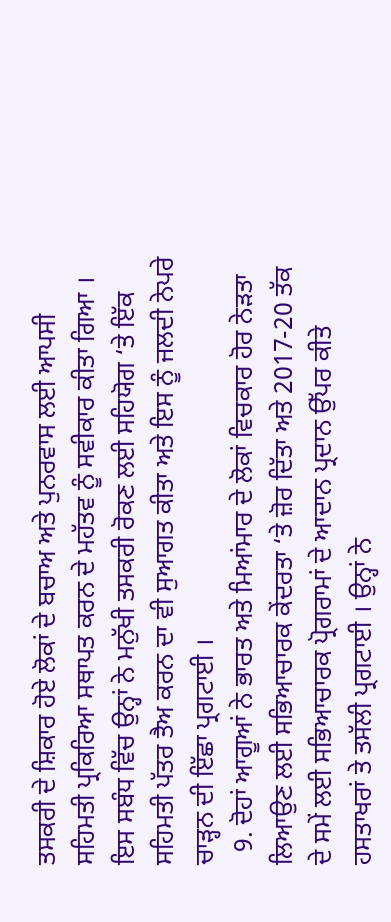ਤਸਕਰੀ ਦੇ ਸ਼ਿਕਾਰ ਹੋਏ ਲੋਕਾਂ ਦੇ ਬਚਾਅ ਅਤੇ ਪੁਨਰਵਾਸ ਲਈ ਆਪਸੀ ਸਹਿਮਤੀ ਪ੍ਰਕਿਰਿਆ ਸਥਾਪਤ ਕਰਨ ਦੇ ਮਹੱਤਵ ਨੂੰ ਸਵੀਕਾਰ ਕੀਤਾ ਗਿਆ । ਇਸ ਸਬੰਧ ਵਿੱਚ ਉਨ੍ਹਾਂ ਨੇ ਮਨੁੱਖੀ ਤਸਕਰੀ ਰੋਕਣ ਲਈ ਸਹਿਯੋਗ ‘ਤੇ ਇੱਕ ਸਹਿਮਤੀ ਪੱਤਰ ਤੈਅ ਕਰਨ ਦਾ ਵੀ ਸੁਆਗਤ ਕੀਤਾ ਅਤੇ ਇਸ ਨੂੰ ਜਲਦੀ ਨੇਪਰੇ ਚਾੜ੍ਹਨ ਦੀ ਇੱਛਾ ਪ੍ਰਗਟਾਈ ।
  9. ਦੋਹਾਂ ਆਗੂਆਂ ਨੇ ਭਾਰਤ ਅਤੇ ਮਿਆਂਮਾਰ ਦੇ ਲੋਕਾਂ ਵਿਚਕਾਰ ਹੋਰ ਨੇੜਤਾ ਲਿਆਉਣ ਲਈ ਸਭਿਆਚਾਰਕ ਕੇਂਦਰਤਾ ‘ਤੇ ਜ਼ੋਰ ਦਿੱਤਾ ਅਤੇ 2017-20 ਤੱਕ ਦੇ ਸਮੇਂ ਲਈ ਸਭਿਆਚਾਰਕ ਪ੍ਰੋਗਰਾਮਾਂ ਦੇ ਆਦਾਨ ਪ੍ਰਦਾਨ ਉੱਪਰ ਕੀਤੇ ਹਸਤਾਖਰਾਂ ਤੇ ਤਸੱਲੀ ਪ੍ਰਗਟਾਈ । ਉਨ੍ਹਾਂ ਨੇ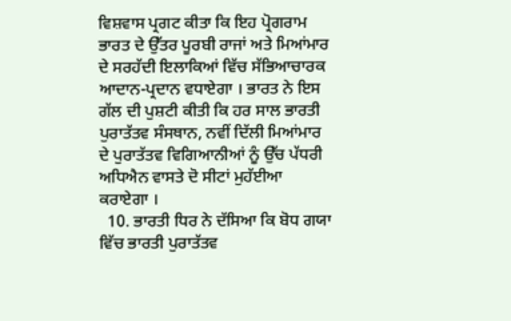ਵਿਸ਼ਵਾਸ ਪ੍ਰਗਟ ਕੀਤਾ ਕਿ ਇਹ ਪ੍ਰੋਗਰਾਮ ਭਾਰਤ ਦੇ ਉੱਤਰ ਪੂਰਬੀ ਰਾਜਾਂ ਅਤੇ ਮਿਆਂਮਾਰ ਦੇ ਸਰਹੱਦੀ ਇਲਾਕਿਆਂ ਵਿੱਚ ਸੱਭਿਆਚਾਰਕ ਆਦਾਨ-ਪ੍ਰਦਾਨ ਵਧਾਏਗਾ । ਭਾਰਤ ਨੇ ਇਸ ਗੱਲ ਦੀ ਪੁਸ਼ਟੀ ਕੀਤੀ ਕਿ ਹਰ ਸਾਲ ਭਾਰਤੀ ਪੁਰਾਤੱਤਵ ਸੰਸਥਾਨ, ਨਵੀਂ ਦਿੱਲੀ ਮਿਆਂਮਾਰ ਦੇ ਪੁਰਾਤੱਤਵ ਵਿਗਿਆਨੀਆਂ ਨੂੰ ਉੱਚ ਪੱਧਰੀ ਅਧਿਐਨ ਵਾਸਤੇ ਦੋ ਸੀਟਾਂ ਮੁਹੱਈਆ ਕਰਾਏਗਾ ।
  10. ਭਾਰਤੀ ਧਿਰ ਨੇ ਦੱਸਿਆ ਕਿ ਬੋਧ ਗਯਾ ਵਿੱਚ ਭਾਰਤੀ ਪੁਰਾਤੱਤਵ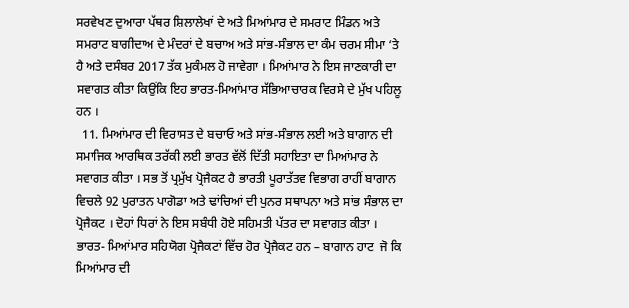ਸਰਵੇਖਣ ਦੁਆਰਾ ਪੱਥਰ ਸ਼ਿਲਾਲੇਖਾਂ ਦੇ ਅਤੇ ਮਿਆਂਮਾਰ ਦੇ ਸਮਰਾਟ ਮਿੰਡਨ ਅਤੇ ਸਮਰਾਟ ਬਾਗੀਦਾਅ ਦੇ ਮੰਦਰਾਂ ਦੇ ਬਚਾਅ ਅਤੇ ਸਾਂਭ-ਸੰਭਾਲ ਦਾ ਕੰਮ ਚਰਮ ਸੀਮਾ ‘ਤੇ ਹੈ ਅਤੇ ਦਸੰਬਰ 2017 ਤੱਕ ਮੁਕੰਮਲ ਹੋ ਜਾਵੇਗਾ । ਮਿਆਂਮਾਰ ਨੇ ਇਸ ਜਾਣਕਾਰੀ ਦਾ ਸਵਾਗਤ ਕੀਤਾ ਕਿਉਂਕਿ ਇਹ ਭਾਰਤ-ਮਿਆਂਮਾਰ ਸੱਭਿਆਚਾਰਕ ਵਿਰਸੇ ਦੇ ਮੁੱਖ ਪਹਿਲੂ ਹਨ ।
  11. ਮਿਆਂਮਾਰ ਦੀ ਵਿਰਾਸਤ ਦੇ ਬਚਾਓ ਅਤੇ ਸਾਂਭ-ਸੰਭਾਲ ਲਈ ਅਤੇ ਬਾਗਾਨ ਦੀ ਸਮਾਜਿਕ ਆਰਥਿਕ ਤਰੱਕੀ ਲਈ ਭਾਰਤ ਵੱਲੋਂ ਦਿੱਤੀ ਸਹਾਇਤਾ ਦਾ ਮਿਆਂਮਾਰ ਨੇ ਸਵਾਗਤ ਕੀਤਾ । ਸਭ ਤੋਂ ਪ੍ਰਮੁੱਖ ਪ੍ਰੋਜੈਕਟ ਹੈ ਭਾਰਤੀ ਪੂਰਾਤੱਤਵ ਵਿਭਾਗ ਰਾਹੀਂ ਬਾਗਾਨ ਵਿਚਲੇ 92 ਪੁਰਾਤਨ ਪਾਗੋਡਾ ਅਤੇ ਢਾਂਚਿਆਂ ਦੀ ਪੁਨਰ ਸਥਾਪਨਾ ਅਤੇ ਸਾਂਭ ਸੰਭਾਲ ਦਾ ਪ੍ਰੋਜੈਕਟ । ਦੋਹਾਂ ਧਿਰਾਂ ਨੇ ਇਸ ਸਬੰਧੀ ਹੋਏ ਸਹਿਮਤੀ ਪੱਤਰ ਦਾ ਸਵਾਗਤ ਕੀਤਾ । ਭਾਰਤ- ਮਿਆਂਮਾਰ ਸਹਿਯੋਗ ਪ੍ਰੋਜੈਕਟਾਂ ਵਿੱਚ ਹੋਰ ਪ੍ਰੋਜੈਕਟ ਹਨ – ਬਾਗਾਨ ਹਾਟ  ਜੋ ਕਿ ਮਿਆਂਮਾਰ ਦੀ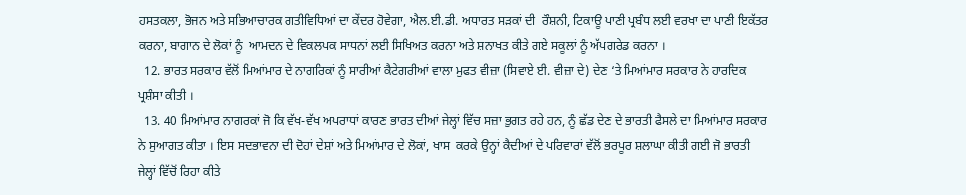ਹਸਤਕਲਾ, ਭੋਜਨ ਅਤੇ ਸਭਿਆਚਾਰਕ ਗਤੀਵਿਧਿਆਂ ਦਾ ਕੇਂਦਰ ਹੋਵੇਗਾ, ਐਲ.ਈ.ਡੀ. ਅਧਾਰਤ ਸੜਕਾਂ ਦੀ  ਰੌਸ਼ਨੀ, ਟਿਕਾਊ ਪਾਣੀ ਪ੍ਰਬੰਧ ਲਈ ਵਰਖਾ ਦਾ ਪਾਣੀ ਇਕੱਤਰ ਕਰਨਾ, ਬਾਗਾਨ ਦੇ ਲੋਕਾਂ ਨੂੰ  ਆਮਦਨ ਦੇ ਵਿਕਲਪਕ ਸਾਧਨਾਂ ਲਈ ਸਿਖਿਅਤ ਕਰਨਾ ਅਤੇ ਸ਼ਨਾਖਤ ਕੀਤੇ ਗਏ ਸਕੂਲਾਂ ਨੂੰ ਅੱਪਗਰੇਡ ਕਰਨਾ ।
  12. ਭਾਰਤ ਸਰਕਾਰ ਵੱਲੋਂ ਮਿਆਂਮਾਰ ਦੇ ਨਾਗਰਿਕਾਂ ਨੂੰ ਸਾਰੀਆਂ ਕੈਟੇਗਰੀਆਂ ਵਾਲਾ ਮੁਫਤ ਵੀਜ਼ਾ (ਸਿਵਾਏ ਈ. ਵੀਜ਼ਾ ਦੇ) ਦੇਣ ‘ਤੇ ਮਿਆਂਮਾਰ ਸਰਕਾਰ ਨੇ ਹਾਰਦਿਕ ਪ੍ਰਸ਼ੰਸਾ ਕੀਤੀ ।
  13. 40 ਮਿਆਂਮਾਰ ਨਾਗਰਕਾਂ ਜੋ ਕਿ ਵੱਖ-ਵੱਖ ਅਪਰਾਧਾਂ ਕਾਰਣ ਭਾਰਤ ਦੀਆਂ ਜੇਲ੍ਹਾਂ ਵਿੱਚ ਸਜ਼ਾ ਭੁਗਤ ਰਹੇ ਹਨ, ਨੂੰ ਛੱਡ ਦੇਣ ਦੇ ਭਾਰਤੀ ਫੈਸਲੇ ਦਾ ਮਿਆਂਮਾਰ ਸਰਕਾਰ ਨੇ ਸੁਆਗਤ ਕੀਤਾ । ਇਸ ਸਦਭਾਵਨਾ ਦੀ ਦੋਹਾਂ ਦੇਸ਼ਾਂ ਅਤੇ ਮਿਆਂਮਾਰ ਦੇ ਲੋਕਾਂ, ਖਾਸ  ਕਰਕੇ ਉਨ੍ਹਾਂ ਕੈਦੀਆਂ ਦੇ ਪਰਿਵਾਰਾਂ ਵੱਲੋਂ ਭਰਪੂਰ ਸ਼ਲਾਘਾ ਕੀਤੀ ਗਈ ਜੋ ਭਾਰਤੀ ਜੇਲ੍ਹਾਂ ਵਿੱਚੋਂ ਰਿਹਾ ਕੀਤੇ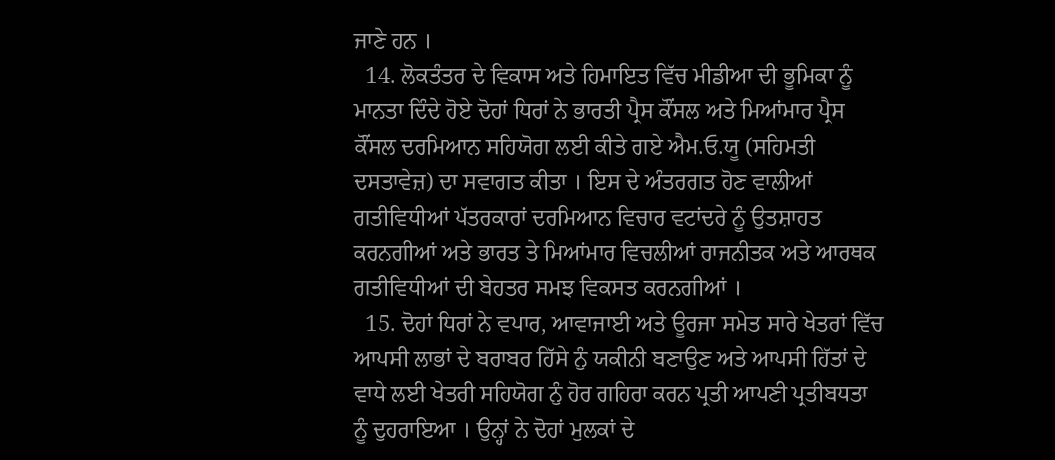ਜਾਣੇ ਹਨ ।
  14. ਲੋਕਤੰਤਰ ਦੇ ਵਿਕਾਸ ਅਤੇ ਹਿਮਾਇਤ ਵਿੱਚ ਮੀਡੀਆ ਦੀ ਭੂਮਿਕਾ ਨੂੰ ਮਾਨਤਾ ਦਿੰਦੇ ਹੋਏ ਦੋਹਾਂ ਧਿਰਾਂ ਨੇ ਭਾਰਤੀ ਪ੍ਰੈਸ ਕੌਂਸਲ ਅਤੇ ਮਿਆਂਮਾਰ ਪ੍ਰੈਸ ਕੌਂਸਲ ਦਰਮਿਆਨ ਸਹਿਯੋਗ ਲਈ ਕੀਤੇ ਗਏ ਐਮ.ਓ.ਯੂ (ਸਹਿਮਤੀ ਦਸਤਾਵੇਜ਼) ਦਾ ਸਵਾਗਤ ਕੀਤਾ । ਇਸ ਦੇ ਅੰਤਰਗਤ ਹੋਣ ਵਾਲੀਆਂ ਗਤੀਵਿਧੀਆਂ ਪੱਤਰਕਾਰਾਂ ਦਰਮਿਆਨ ਵਿਚਾਰ ਵਟਾਂਦਰੇ ਨੂੰ ਉਤਸ਼ਾਹਤ ਕਰਨਗੀਆਂ ਅਤੇ ਭਾਰਤ ਤੇ ਮਿਆਂਮਾਰ ਵਿਚਲੀਆਂ ਰਾਜਨੀਤਕ ਅਤੇ ਆਰਥਕ ਗਤੀਵਿਧੀਆਂ ਦੀ ਬੇਹਤਰ ਸਮਝ ਵਿਕਸਤ ਕਰਨਗੀਆਂ ।
  15. ਦੋਹਾਂ ਧਿਰਾਂ ਨੇ ਵਪਾਰ, ਆਵਾਜਾਈ ਅਤੇ ਊਰਜਾ ਸਮੇਤ ਸਾਰੇ ਖੇਤਰਾਂ ਵਿੱਚ ਆਪਸੀ ਲਾਭਾਂ ਦੇ ਬਰਾਬਰ ਹਿੱਸੇ ਨੁੰ ਯਕੀਨੀ ਬਣਾਉਣ ਅਤੇ ਆਪਸੀ ਹਿੱਤਾਂ ਦੇ ਵਾਧੇ ਲਈ ਖੇਤਰੀ ਸਹਿਯੋਗ ਨੁੰ ਹੋਰ ਗਹਿਰਾ ਕਰਨ ਪ੍ਰਤੀ ਆਪਣੀ ਪ੍ਰਤੀਬਧਤਾ ਨੂੰ ਦੁਹਰਾਇਆ । ਉਨ੍ਹਾਂ ਨੇ ਦੋਹਾਂ ਮੁਲਕਾਂ ਦੇ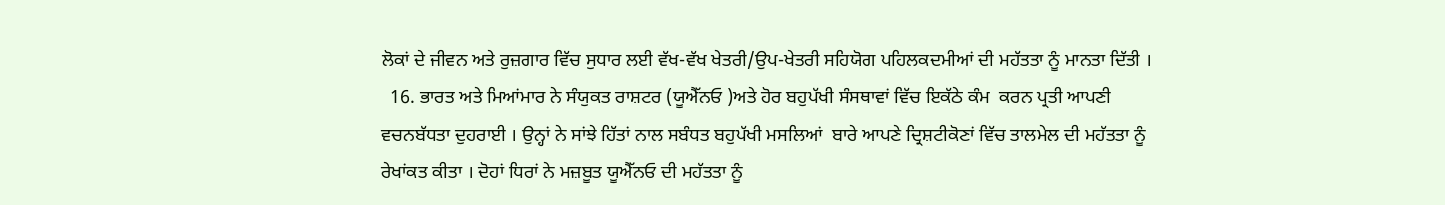ਲੋਕਾਂ ਦੇ ਜੀਵਨ ਅਤੇ ਰੁਜ਼ਗਾਰ ਵਿੱਚ ਸੁਧਾਰ ਲਈ ਵੱਖ-ਵੱਖ ਖੇਤਰੀ/ਉਪ-ਖੇਤਰੀ ਸਹਿਯੋਗ ਪਹਿਲਕਦਮੀਆਂ ਦੀ ਮਹੱਤਤਾ ਨੂੰ ਮਾਨਤਾ ਦਿੱਤੀ ।
  16. ਭਾਰਤ ਅਤੇ ਮਿਆਂਮਾਰ ਨੇ ਸੰਯੁਕਤ ਰਾਸ਼ਟਰ (ਯੂਐੱਨਓ )ਅਤੇ ਹੋਰ ਬਹੁਪੱਖੀ ਸੰਸਥਾਵਾਂ ਵਿੱਚ ਇਕੱਠੇ ਕੰਮ  ਕਰਨ ਪ੍ਰਤੀ ਆਪਣੀ ਵਚਨਬੱਧਤਾ ਦੁਹਰਾਈ । ਉਨ੍ਹਾਂ ਨੇ ਸਾਂਝੇ ਹਿੱਤਾਂ ਨਾਲ ਸਬੰਧਤ ਬਹੁਪੱਖੀ ਮਸਲਿਆਂ  ਬਾਰੇ ਆਪਣੇ ਦ੍ਰਿਸ਼ਟੀਕੋਣਾਂ ਵਿੱਚ ਤਾਲਮੇਲ ਦੀ ਮਹੱਤਤਾ ਨੂੰ ਰੇਖਾਂਕਤ ਕੀਤਾ । ਦੋਹਾਂ ਧਿਰਾਂ ਨੇ ਮਜ਼ਬੂਤ ਯੂਐੱਨਓ ਦੀ ਮਹੱਤਤਾ ਨੂੰ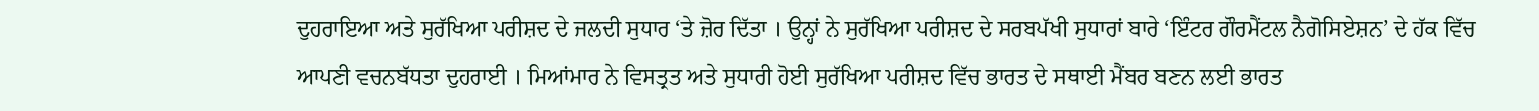ਦੁਹਰਾਇਆ ਅਤੇ ਸੁਰੱਖਿਆ ਪਰੀਸ਼ਦ ਦੇ ਜਲਦੀ ਸੁਧਾਰ ‘ਤੇ ਜ਼ੋਰ ਦਿੱਤਾ । ਉਨ੍ਹਾਂ ਨੇ ਸੁਰੱਖਿਆ ਪਰੀਸ਼ਦ ਦੇ ਸਰਬਪੱਖੀ ਸੁਧਾਰਾਂ ਬਾਰੇ ‘ਇੰਟਰ ਗੌਰਮੈਂਟਲ ਨੈਗੋਸਿਏਸ਼ਨ’ ਦੇ ਹੱਕ ਵਿੱਚ ਆਪਣੀ ਵਚਨਬੱਧਤਾ ਦੁਹਰਾਈ । ਮਿਆਂਮਾਰ ਨੇ ਵਿਸਤ੍ਰਤ ਅਤੇ ਸੁਧਾਰੀ ਹੋਈ ਸੁਰੱਖਿਆ ਪਰੀਸ਼ਦ ਵਿੱਚ ਭਾਰਤ ਦੇ ਸਥਾਈ ਮੈਂਬਰ ਬਣਨ ਲਈ ਭਾਰਤ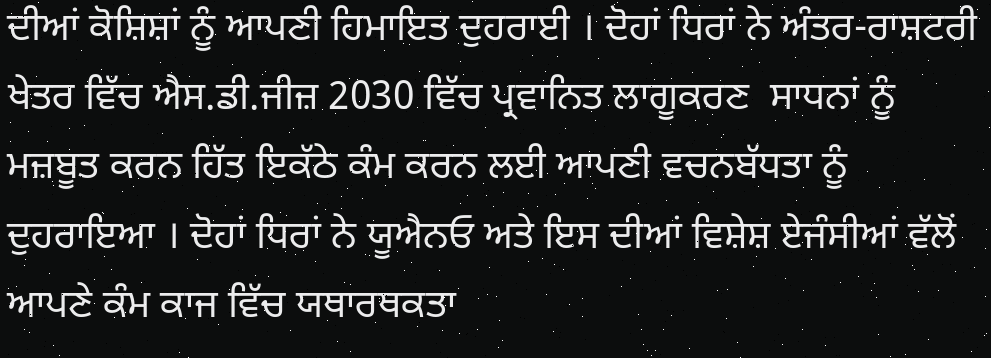ਦੀਆਂ ਕੋਸ਼ਿਸ਼ਾਂ ਨੂੰ ਆਪਣੀ ਹਿਮਾਇਤ ਦੁਹਰਾਈ । ਦੋਹਾਂ ਧਿਰਾਂ ਨੇ ਅੰਤਰ-ਰਾਸ਼ਟਰੀ ਖੇਤਰ ਵਿੱਚ ਐਸ.ਡੀ.ਜੀਜ਼ 2030 ਵਿੱਚ ਪ੍ਰਵਾਨਿਤ ਲਾਗੂਕਰਣ  ਸਾਧਨਾਂ ਨੂੰ ਮਜ਼ਬੂਤ ਕਰਨ ਹਿੱਤ ਇਕੱਠੇ ਕੰਮ ਕਰਨ ਲਈ ਆਪਣੀ ਵਚਨਬੱਧਤਾ ਨੂੰ ਦੁਹਰਾਇਆ । ਦੋਹਾਂ ਧਿਰਾਂ ਨੇ ਯੂਐਨਓ ਅਤੇ ਇਸ ਦੀਆਂ ਵਿਸ਼ੇਸ਼ ਏਜੰਸੀਆਂ ਵੱਲੋਂ ਆਪਣੇ ਕੰਮ ਕਾਜ ਵਿੱਚ ਯਥਾਰਥਕਤਾ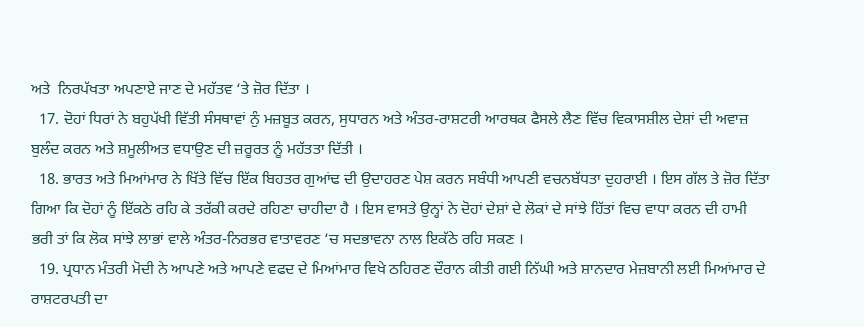ਅਤੇ  ਨਿਰਪੱਖਤਾ ਅਪਣਾਏ ਜਾਣ ਦੇ ਮਹੱਤਵ ‘ਤੇ ਜ਼ੋਰ ਦਿੱਤਾ ।
  17. ਦੋਹਾਂ ਧਿਰਾਂ ਨੇ ਬਹੁਪੱਖੀ ਵਿੱਤੀ ਸੰਸਥਾਵਾਂ ਨੁੰ ਮਜ਼ਬੂਤ ਕਰਨ, ਸੁਧਾਰਨ ਅਤੇ ਅੰਤਰ-ਰਾਸ਼ਟਰੀ ਆਰਥਕ ਫੈਸਲੇ ਲੈਣ ਵਿੱਚ ਵਿਕਾਸਸ਼ੀਲ ਦੇਸ਼ਾਂ ਦੀ ਅਵਾਜ਼ ਬੁਲੰਦ ਕਰਨ ਅਤੇ ਸ਼ਮੂਲੀਅਤ ਵਧਾਉਣ ਦੀ ਜ਼ਰੂਰਤ ਨੂੰ ਮਹੱਤਤਾ ਦਿੱਤੀ ।
  18. ਭਾਰਤ ਅਤੇ ਮਿਆਂਮਾਰ ਨੇ ਖਿੱਤੇ ਵਿੱਚ ਇੱਕ ਬਿਹਤਰ ਗੁਆਂਢ ਦੀ ਉਦਾਹਰਣ ਪੇਸ਼ ਕਰਨ ਸਬੰਧੀ ਆਪਣੀ ਵਚਨਬੱਧਤਾ ਦੁਹਰਾਈ । ਇਸ ਗੱਲ ਤੇ ਜ਼ੋਰ ਦਿੱਤਾ ਗਿਆ ਕਿ ਦੋਹਾਂ ਨੂੰ ਇੱਕਠੇ ਰਹਿ ਕੇ ਤਰੱਕੀ ਕਰਦੇ ਰਹਿਣਾ ਚਾਹੀਦਾ ਹੈ । ਇਸ ਵਾਸਤੇ ਉਨ੍ਹਾਂ ਨੇ ਦੋਹਾਂ ਦੇਸ਼ਾਂ ਦੇ ਲੋਕਾਂ ਦੇ ਸਾਂਝੇ ਹਿੱਤਾਂ ਵਿਚ ਵਾਧਾ ਕਰਨ ਦੀ ਹਾਮੀ ਭਰੀ ਤਾਂ ਕਿ ਲੋਕ ਸਾਂਝੇ ਲਾਭਾਂ ਵਾਲੇ ਅੰਤਰ-ਨਿਰਭਰ ਵਾਤਾਵਰਣ ‘ਚ ਸਦਭਾਵਨਾ ਨਾਲ ਇਕੱਠੇ ਰਹਿ ਸਕਣ ।
  19. ਪ੍ਰਧਾਨ ਮੰਤਰੀ ਮੋਦੀ ਨੇ ਆਪਣੇ ਅਤੇ ਆਪਣੇ ਵਫਦ ਦੇ ਮਿਆਂਮਾਰ ਵਿਖੇ ਠਹਿਰਣ ਦੌਰਾਨ ਕੀਤੀ ਗਈ ਨਿੱਘੀ ਅਤੇ ਸ਼ਾਨਦਾਰ ਮੇਜ਼ਬਾਨੀ ਲਈ ਮਿਆਂਮਾਰ ਦੇ ਰਾਸ਼ਟਰਪਤੀ ਦਾ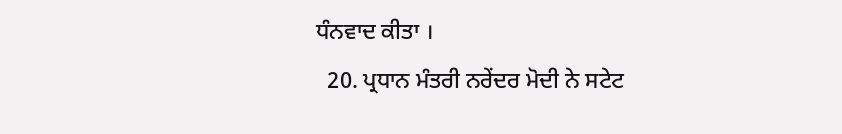ਧੰਨਵਾਦ ਕੀਤਾ ।
  20. ਪ੍ਰਧਾਨ ਮੰਤਰੀ ਨਰੇਂਦਰ ਮੋਦੀ ਨੇ ਸਟੇਟ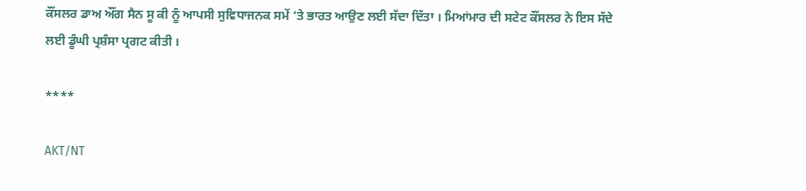ਕੌਂਸਲਰ ਡਾਅ ਔਂਗ ਸੈਨ ਸੂ ਕੀ ਨੂੰ ਆਪਸੀ ਸੁਵਿਧਾਜਨਕ ਸਮੇਂ ‘ਤੇ ਭਾਰਤ ਆਉਣ ਲਈ ਸੱਦਾ ਦਿੱਤਾ । ਮਿਆਂਮਾਰ ਦੀ ਸਟੇਟ ਕੌਂਸਲਰ ਨੇ ਇਸ ਸੱਦੇ ਲਈ ਡੂੰਘੀ ਪ੍ਰਸ਼ੰਸਾ ਪ੍ਰਗਟ ਕੀਤੀ ।

****

AKT/NT